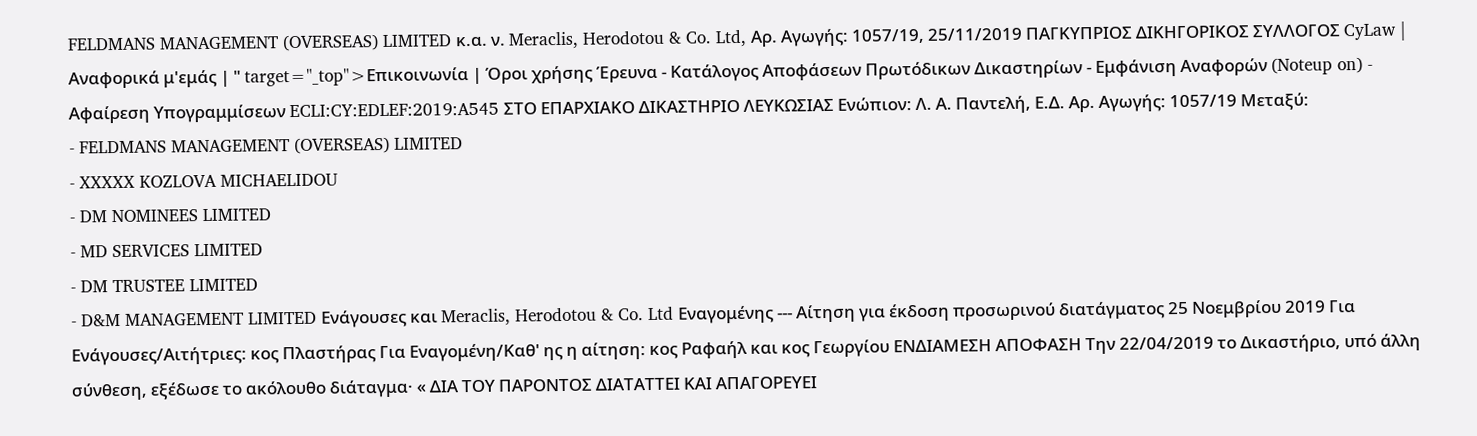FELDMANS MANAGEMENT (OVERSEAS) LIMITED κ.α. ν. Meraclis, Herodotou & Co. Ltd, Αρ. Αγωγής: 1057/19, 25/11/2019 ΠΑΓΚΥΠΡΙΟΣ ΔΙΚΗΓΟΡΙΚΟΣ ΣΥΛΛΟΓΟΣ CyLaw | Αναφορικά μ'εμάς | " target="_top">Επικοινωνία | Όροι χρήσης Έρευνα - Κατάλογος Αποφάσεων Πρωτόδικων Δικαστηρίων - Εμφάνιση Αναφορών (Noteup on) - Αφαίρεση Υπογραμμίσεων ECLI:CY:EDLEF:2019:A545 ΣΤΟ ΕΠΑΡΧΙΑΚΟ ΔΙΚΑΣΤΗΡΙΟ ΛΕΥΚΩΣΙΑΣ Ενώπιον: Λ. Α. Παντελή, Ε.Δ. Αρ. Αγωγής: 1057/19 Μεταξύ:
- FELDMANS MANAGEMENT (OVERSEAS) LIMITED
- XXXXX KOZLOVA MICHAELIDOU
- DM NOMINEES LIMITED
- MD SERVICES LIMITED
- DM TRUSTEE LIMITED
- D&M MANAGEMENT LIMITED Ενάγουσες και Meraclis, Herodotou & Co. Ltd Εναγομένης --- Αίτηση για έκδοση προσωρινού διατάγματος 25 Νοεμβρίου 2019 Για Ενάγουσες/Αιτήτριες: κος Πλαστήρας Για Εναγομένη/Καθ' ης η αίτηση: κος Ραφαήλ και κος Γεωργίου ΕΝΔΙΑΜΕΣΗ ΑΠΟΦΑΣΗ Την 22/04/2019 το Δικαστήριο, υπό άλλη σύνθεση, εξέδωσε το ακόλουθο διάταγμα· « ΔΙΑ ΤΟΥ ΠΑΡΟΝΤΟΣ ΔΙΑΤΑΤΤΕΙ ΚΑΙ ΑΠΑΓΟΡΕΥΕΙ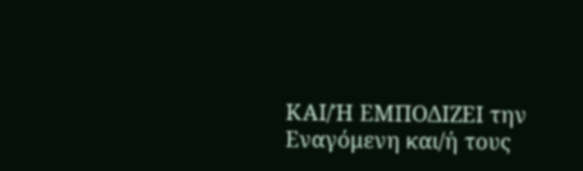ΚΑΙ/Ή ΕΜΠΟΔΙΖΕΙ την Εναγόμενη και/ή τους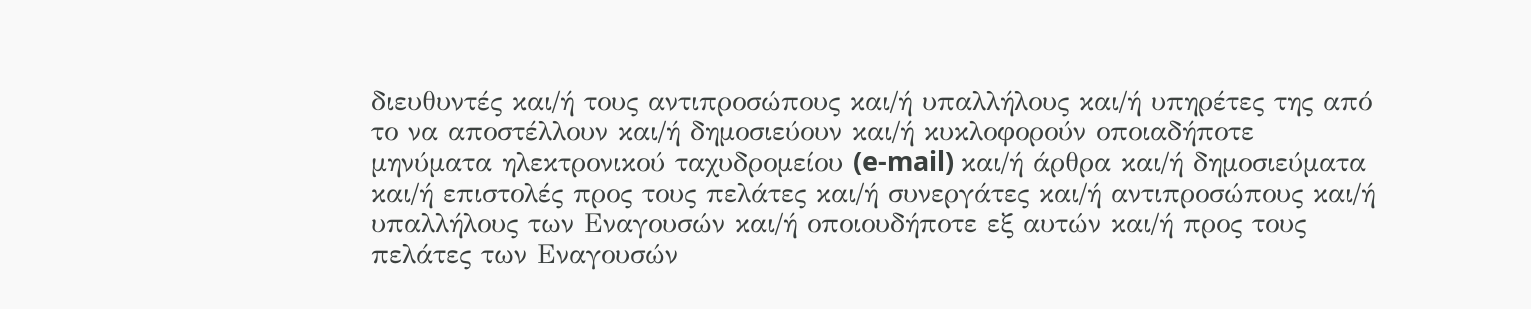διευθυντές και/ή τους αντιπροσώπους και/ή υπαλλήλους και/ή υπηρέτες της από το να αποστέλλουν και/ή δημοσιεύουν και/ή κυκλοφορούν οποιαδήποτε μηνύματα ηλεκτρονικού ταχυδρομείου (e-mail) και/ή άρθρα και/ή δημοσιεύματα και/ή επιστολές προς τους πελάτες και/ή συνεργάτες και/ή αντιπροσώπους και/ή υπαλλήλους των Εναγουσών και/ή οποιουδήποτε εξ αυτών και/ή προς τους πελάτες των Εναγουσών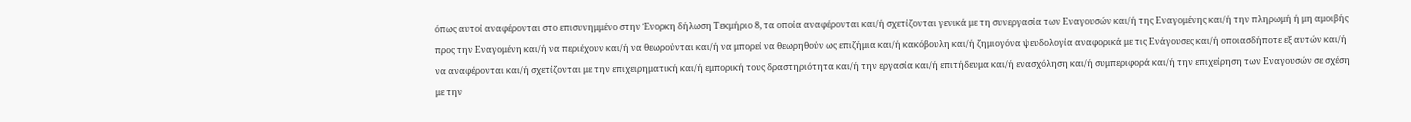όπως αυτοί αναφέρονται στο επισυνημμένο στην Ένορκη δήλωση Τεκμήριο 8, τα οποία αναφέρονται και/ή σχετίζονται γενικά με τη συνεργασία των Εναγουσών και/ή της Εναγομένης και/ή την πληρωμή ή μη αμοιβής προς την Εναγομένη και/ή να περιέχουν και/ή να θεωρούνται και/ή να μπορεί να θεωρηθούν ως επιζήμια και/ή κακόβουλη και/ή ζημιογόνα ψευδολογία αναφορικά με τις Ενάγουσες και/ή οποιασδήποτε εξ αυτών και/ή να αναφέρονται και/ή σχετίζονται με την επιχειρηματική και/ή εμπορική τους δραστηριότητα και/ή την εργασία και/ή επιτήδευμα και/ή ενασχόληση και/ή συμπεριφορά και/ή την επιχείρηση των Εναγουσών σε σχέση με την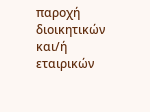παροχή διοικητικών και/ή εταιρικών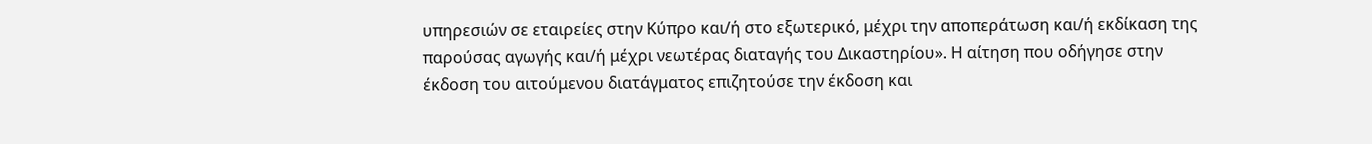υπηρεσιών σε εταιρείες στην Κύπρο και/ή στο εξωτερικό, μέχρι την αποπεράτωση και/ή εκδίκαση της παρούσας αγωγής και/ή μέχρι νεωτέρας διαταγής του Δικαστηρίου». Η αίτηση που οδήγησε στην έκδοση του αιτούμενου διατάγματος επιζητούσε την έκδοση και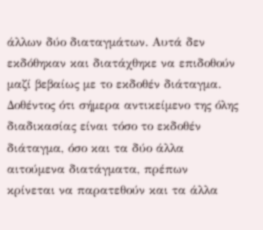άλλων δύο διαταγμάτων. Αυτά δεν εκδόθηκαν και διατάχθηκε να επιδοθούν μαζί βεβαίως με το εκδοθέν διάταγμα. Δοθέντος ότι σήμερα αντικείμενο της όλης διαδικασίας είναι τόσο το εκδοθέν διάταγμα, όσο και τα δύο άλλα αιτούμενα διατάγματα, πρέπων κρίνεται να παρατεθούν και τα άλλα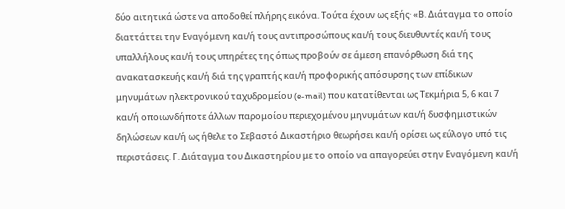δύο αιτητικά ώστε να αποδοθεί πλήρης εικόνα. Τούτα έχουν ως εξής· «Β. Διάταγμα το οποίο διαττάττει την Εναγόμενη και/ή τους αντιπροσώπους και/ή τους διευθυντές και/ή τους υπαλλήλους και/ή τους υπηρέτες της όπως προβούν σε άμεση επανόρθωση διά της ανακατασκευής και/ή διά της γραπτής και/ή προφορικής απόσυρσης των επίδικων μηνυμάτων ηλεκτρονικού ταχυδρομείου (e-mail) που κατατίθενται ως Τεκμήρια 5, 6 και 7 και/ή οποιωνδήποτε άλλων παρομοίου περιεχομένου μηνυμάτων και/ή δυσφημιστικών δηλώσεων και/ή ως ήθελε το Σεβαστό Δικαστήριο θεωρήσει και/ή ορίσει ως εύλογο υπό τις περιστάσεις. Γ. Διάταγμα του Δικαστηρίου με το οποίο να απαγορεύει στην Εναγόμενη και/ή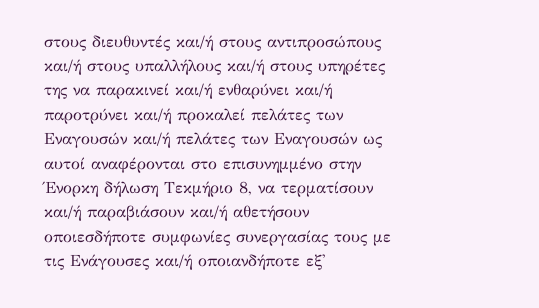στους διευθυντές και/ή στους αντιπροσώπους και/ή στους υπαλλήλους και/ή στους υπηρέτες της να παρακινεί και/ή ενθαρύνει και/ή παροτρύνει και/ή προκαλεί πελάτες των Εναγουσών και/ή πελάτες των Εναγουσών ως αυτοί αναφέρονται στο επισυνημμένο στην Ένορκη δήλωση Τεκμήριο 8, να τερματίσουν και/ή παραβιάσουν και/ή αθετήσουν οποιεσδήποτε συμφωνίες συνεργασίας τους με τις Ενάγουσες και/ή οποιανδήποτε εξ'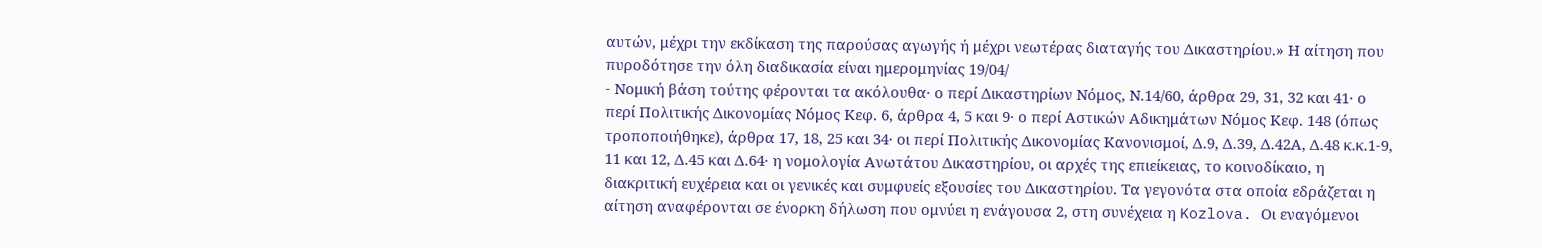αυτών, μέχρι την εκδίκαση της παρούσας αγωγής ή μέχρι νεωτέρας διαταγής του Δικαστηρίου.» Η αίτηση που πυροδότησε την όλη διαδικασία είναι ημερομηνίας 19/04/
- Νομική βάση τούτης φέρονται τα ακόλουθα· ο περί Δικαστηρίων Νόμος, Ν.14/60, άρθρα 29, 31, 32 και 41· ο περί Πολιτικής Δικονομίας Νόμος Κεφ. 6, άρθρα 4, 5 και 9· ο περί Αστικών Αδικημάτων Νόμος Κεφ. 148 (όπως τροποποιήθηκε), άρθρα 17, 18, 25 και 34· οι περί Πολιτικής Δικονομίας Κανονισμοί, Δ.9, Δ.39, Δ.42Α, Δ.48 κ.κ.1-9, 11 και 12, Δ.45 και Δ.64· η νομολογία Ανωτάτου Δικαστηρίου, οι αρχές της επιείκειας, το κοινοδίκαιο, η διακριτική ευχέρεια και οι γενικές και συμφυείς εξουσίες του Δικαστηρίου. Τα γεγονότα στα οποία εδράζεται η αίτηση αναφέρονται σε ένορκη δήλωση που ομνύει η ενάγουσα 2, στη συνέχεια η Kozlova. Οι εναγόμενοι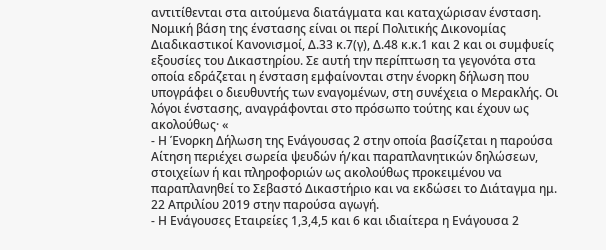αντιτίθενται στα αιτούμενα διατάγματα και καταχώρισαν ένσταση. Νομική βάση της ένστασης είναι οι περί Πολιτικής Δικονομίας Διαδικαστικοί Κανονισμοί, Δ.33 κ.7(γ), Δ.48 κ.κ.1 και 2 και οι συμφυείς εξουσίες του Δικαστηρίου. Σε αυτή την περίπτωση τα γεγονότα στα οποία εδράζεται η ένσταση εμφαίνονται στην ένορκη δήλωση που υπογράφει ο διευθυντής των εναγομένων, στη συνέχεια ο Μερακλής. Οι λόγοι ένστασης, αναγράφονται στο πρόσωπο τούτης και έχουν ως ακολούθως· «
- Η Ένορκη Δήλωση της Ενάγουσας 2 στην οποία βασίζεται η παρούσα Αίτηση περιέχει σωρεία ψευδών ή/και παραπλανητικών δηλώσεων, στοιχείων ή και πληροφοριών ως ακολούθως προκειμένου να παραπλανηθεί το Σεβαστό Δικαστήριο και να εκδώσει το Διάταγμα ημ. 22 Απριλίου 2019 στην παρούσα αγωγή.
- Η Ενάγουσες Εταιρείες 1,3,4,5 και 6 και ιδιαίτερα η Ενάγουσα 2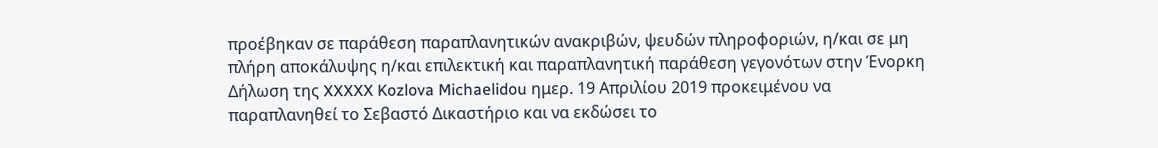προέβηκαν σε παράθεση παραπλανητικών ανακριβών, ψευδών πληροφοριών, η/και σε μη πλήρη αποκάλυψης η/και επιλεκτική και παραπλανητική παράθεση γεγονότων στην Ένορκη Δήλωση της XXXXX Kozlova Michaelidou ημερ. 19 Απριλίου 2019 προκειμένου να παραπλανηθεί το Σεβαστό Δικαστήριο και να εκδώσει το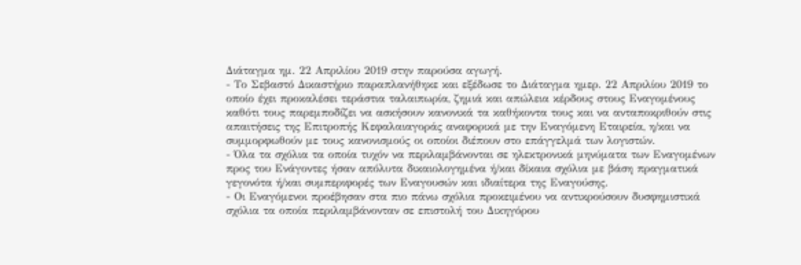Διάταγμα ημ. 22 Απριλίου 2019 στην παρούσα αγωγή.
- Το Σεβαστό Δικαστήριο παραπλανήθηκε και εξέδωσε το Διάταγμα ημερ. 22 Απριλίου 2019 το οποίο έχει προκαλέσει τεράστια ταλαιπωρία, ζημιά και απώλεια κέρδους στους Εναγομένους καθότι τους παρεμποδίζει να ασκήσουν κανονικά τα καθήκοντα τους και να ανταποκριθούν στις απαιτήσεις της Επιτροπής Κεφαλαιαγοράς αναφορικά με την Εναγόμενη Εταιρεία, η/και να συμμορφωθούν με τους κανονισμούς οι οποίοι διέπουν στο επάγγελμά των λογιστών.
- Όλα τα σχόλια τα οποία τυχόν να περιλαμβάνονται σε ηλεκτρονικά μηνύματα των Εναγομένων προς του Ενάγοντες ήσαν απόλυτα δικαιολογημένα ή/και δίκαια σχόλια με βάση πραγματικά γεγονότα ή/και συμπεριφορές των Εναγουσών και ιδιαίτερα της Εναγούσης.
- Οι Εναγόμενοι προέβησαν στα πιο πάνω σχόλια προκειμένου να αντικρούσουν δυσφημιστικά σχόλια τα οποία περιλαμβάνονταν σε επιστολή του Δικηγόρου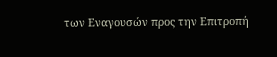των Εναγουσών προς την Επιτροπή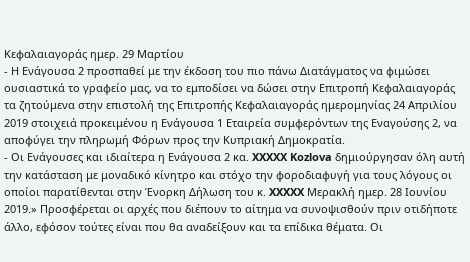Κεφαλαιαγοράς ημερ. 29 Μαρτίου
- Η Ενάγουσα 2 προσπαθεί με την έκδοση του πιο πάνω Διατάγματος να φιμώσει ουσιαστικά το γραφείο μας, να το εμποδίσει να δώσει στην Επιτροπή Κεφαλαιαγοράς τα ζητούμενα στην επιστολή της Επιτροπής Κεφαλαιαγοράς ημερομηνίας 24 Απριλίου 2019 στοιχειά προκειμένου η Ενάγουσα 1 Εταιρεία συμφερόντων της Εναγούσης 2, να αποφύγει την πληρωμή Φόρων προς την Κυπριακή Δημοκρατία.
- Οι Ενάγουσες και ιδιαίτερα η Ενάγουσα 2 κα. XXXXX Kozlova δημιούργησαν όλη αυτή την κατάσταση με μοναδικό κίνητρο και στόχο την φοροδιαφυγή για τους λόγους οι οποίοι παρατίθενται στην Ένορκη Δήλωση του κ. XXXXX Μερακλή ημερ. 28 Ιουνίου 2019.» Προσφέρεται οι αρχές που διέπουν το αίτημα να συνοψισθούν πριν οτιδήποτε άλλο, εφόσον τούτες είναι που θα αναδείξουν και τα επίδικα θέματα. Οι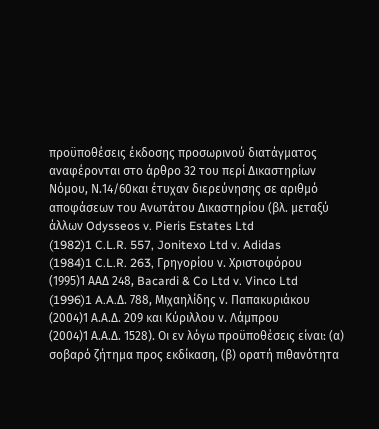προϋποθέσεις έκδοσης προσωρινού διατάγματος αναφέρονται στο άρθρο 32 του περί Δικαστηρίων Νόμου, Ν.14/60και έτυχαν διερεύνησης σε αριθμό αποφάσεων του Ανωτάτου Δικαστηρίου (βλ. μεταξύ άλλων Odysseos v. Pieris Estates Ltd
(1982)1 C.L.R. 557, Jonitexo Ltd v. Adidas
(1984)1 C.L.R. 263, Γρηγορίου ν. Χριστοφόρου
(1995)1 ΑΑΔ 248, Bacardi & Co Ltd v. Vinco Ltd
(1996)1 A.A.Δ. 788, Μιχαηλίδης ν. Παπακυριάκου
(2004)1 Α.Α.Δ. 209 και Κύριλλου ν. Λάμπρου
(2004)1 Α.Α.Δ. 1528). Οι εν λόγω προϋποθέσεις είναι: (α) σοβαρό ζήτημα προς εκδίκαση, (β) ορατή πιθανότητα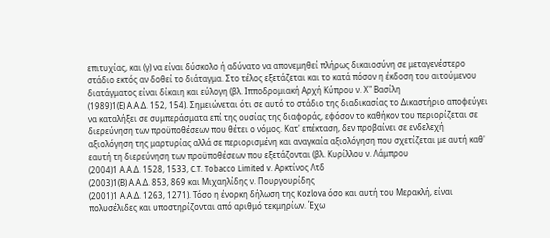επιτυχίας, και (γ) να είναι δύσκολο ή αδύνατο να απονεμηθεί πλήρως δικαιοσύνη σε μεταγενέστερο στάδιο εκτός αν δοθεί το διάταγμα. Στο τέλος εξετάζεται και το κατά πόσον η έκδοση του αιτούμενου διατάγματος είναι δίκαιη και εύλογη (βλ. Ιπποδρομιακή Αρχή Κύπρου ν. Χ" Βασίλη
(1989)1(Ε) Α.Α.Δ. 152, 154). Σημειώνεται ότι σε αυτό το στάδιο της διαδικασίας το Δικαστήριο αποφεύγει να καταλήξει σε συμπεράσματα επί της ουσίας της διαφοράς, εφόσον το καθήκον του περιορίζεται σε διερεύνηση των προϋποθέσεων που θέτει ο νόμος. Κατ' επέκταση, δεν προβαίνει σε ενδελεχή αξιολόγηση της μαρτυρίας αλλά σε περιορισμένη και αναγκαία αξιολόγηση που σχετίζεται με αυτή καθ' εαυτή τη διερεύνηση των προϋποθέσεων που εξετάζονται (βλ. Κυρίλλου ν. Λάμπρου
(2004)1 Α.Α.Δ. 1528, 1533, C.T. Tobacco Limited v. Αρκτίνος Λτδ
(2003)1(Β) Α.Α.Δ. 853, 869 και Μιχαηλίδης ν. Πουργουρίδης
(2001)1 Α.Α.Δ. 1263, 1271). Τόσο η ένορκη δήλωση της Kozlova όσο και αυτή του Μερακλή, είναι πολυσέλιδες και υποστηρίζονται από αριθμό τεκμηρίων. Έχω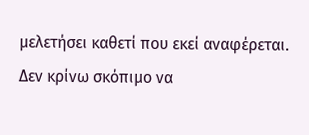μελετήσει καθετί που εκεί αναφέρεται. Δεν κρίνω σκόπιμο να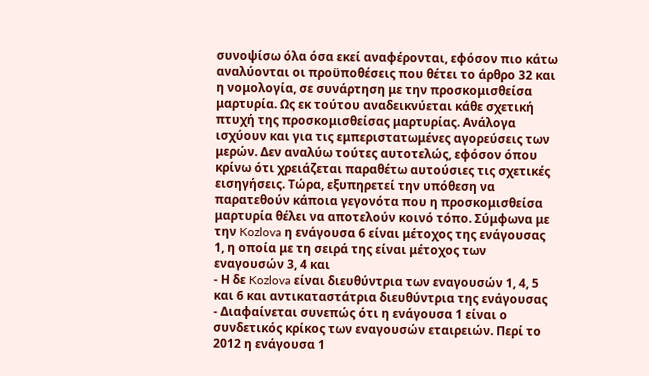συνοψίσω όλα όσα εκεί αναφέρονται, εφόσον πιο κάτω αναλύονται οι προϋποθέσεις που θέτει το άρθρο 32 και η νομολογία, σε συνάρτηση με την προσκομισθείσα μαρτυρία. Ως εκ τούτου αναδεικνύεται κάθε σχετική πτυχή της προσκομισθείσας μαρτυρίας. Ανάλογα ισχύουν και για τις εμπεριστατωμένες αγορεύσεις των μερών. Δεν αναλύω τούτες αυτοτελώς, εφόσον όπου κρίνω ότι χρειάζεται παραθέτω αυτούσιες τις σχετικές εισηγήσεις. Τώρα, εξυπηρετεί την υπόθεση να παρατεθούν κάποια γεγονότα που η προσκομισθείσα μαρτυρία θέλει να αποτελούν κοινό τόπο. Σύμφωνα με την Kozlova η ενάγουσα 6 είναι μέτοχος της ενάγουσας 1, η οποία με τη σειρά της είναι μέτοχος των εναγουσών 3, 4 και
- Η δε Kozlova είναι διευθύντρια των εναγουσών 1, 4, 5 και 6 και αντικαταστάτρια διευθύντρια της ενάγουσας
- Διαφαίνεται συνεπώς ότι η ενάγουσα 1 είναι ο συνδετικός κρίκος των εναγουσών εταιρειών. Περί το 2012 η ενάγουσα 1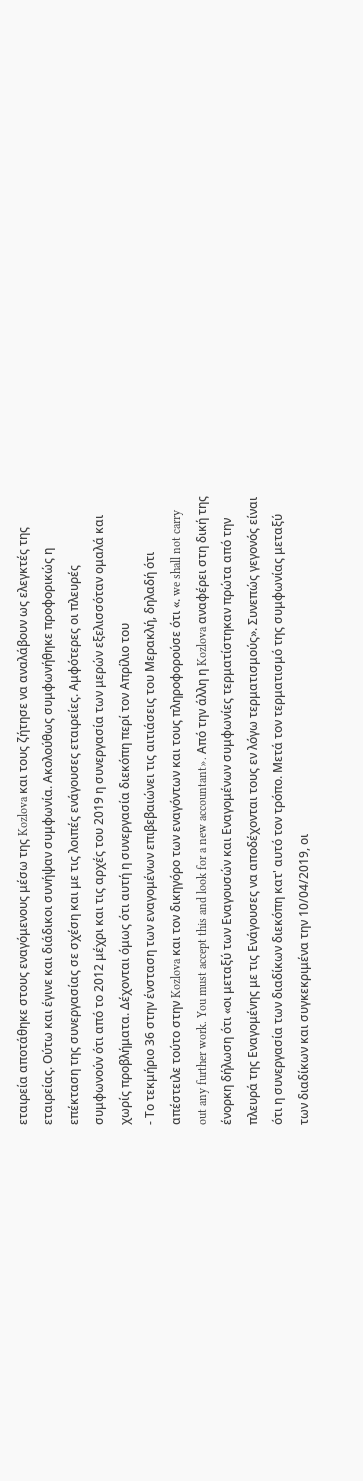εταιρεία αποτάθηκε στους εναγόμενους μέσω της Kozlova και τους ζήτησε να αναλάβουν ως ελεγκτές της εταιρείας. Ούτω και έγινε και διάδικοι συνήψαν συμφωνία. Ακολούθως συμφωνήθηκε προφορικώς η επέκταση της συνεργασίας σε σχέση και με τις λοιπές ενάγουσες εταιρείες. Αμφότερες οι πλευρές συμφωνούν ότι από το 2012 μέχρι και τις αρχές του 2019 η συνεργασία των μερών εξελισσόταν ομαλά και χωρίς προβλήματα. Δέχονται όμως ότι αυτή η συνεργασία διεκόπη περί τον Απρίλιο του
- Το τεκμήριο 36 στην ένσταση των εναγομένων επιβεβαιώνει τις αιτιάσεις του Μερακλή, δηλαδή ότι απέστειλε τούτο στην Kozlova και τον δικηγόρο των εναγόντων και τους πληροφορούσε ότι «. we shall not carry out any further work. You must accept this and look for a new accountant». Από την άλλη η Kozlova αναφέρει στη δική της ένορκη δήλωση ότι «οι μεταξύ των Εναγουσών και Εναγομένων συμφωνίες τερματίστηκαν πρώτα από την πλευρά της Εναγομένης με τις Ενάγουσες να αποδέχονται τους εν λόγω τερματισμούς». Συνεπώς γεγονός είναι ότι η συνεργασία των διαδίκων διεκόπη κατ' αυτό τον τρόπο. Μετά τον τερματισμό της συμφωνίας μεταξύ των διαδίκων και συγκεκριμένα την 10/04/2019, οι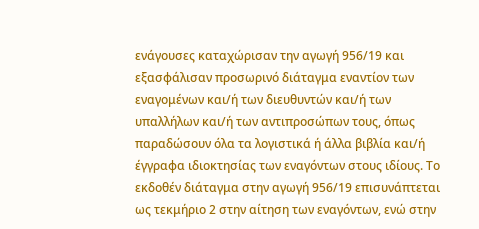ενάγουσες καταχώρισαν την αγωγή 956/19 και εξασφάλισαν προσωρινό διάταγμα εναντίον των εναγομένων και/ή των διευθυντών και/ή των υπαλλήλων και/ή των αντιπροσώπων τους, όπως παραδώσουν όλα τα λογιστικά ή άλλα βιβλία και/ή έγγραφα ιδιοκτησίας των εναγόντων στους ιδίους. Το εκδοθέν διάταγμα στην αγωγή 956/19 επισυνάπτεται ως τεκμήριο 2 στην αίτηση των εναγόντων, ενώ στην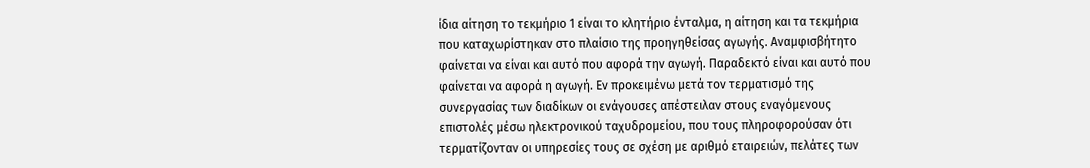ίδια αίτηση το τεκμήριο 1 είναι το κλητήριο ένταλμα, η αίτηση και τα τεκμήρια που καταχωρίστηκαν στο πλαίσιο της προηγηθείσας αγωγής. Αναμφισβήτητο φαίνεται να είναι και αυτό που αφορά την αγωγή. Παραδεκτό είναι και αυτό που φαίνεται να αφορά η αγωγή. Εν προκειμένω μετά τον τερματισμό της συνεργασίας των διαδίκων οι ενάγουσες απέστειλαν στους εναγόμενους επιστολές μέσω ηλεκτρονικού ταχυδρομείου, που τους πληροφορούσαν ότι τερματίζονταν οι υπηρεσίες τους σε σχέση με αριθμό εταιρειών, πελάτες των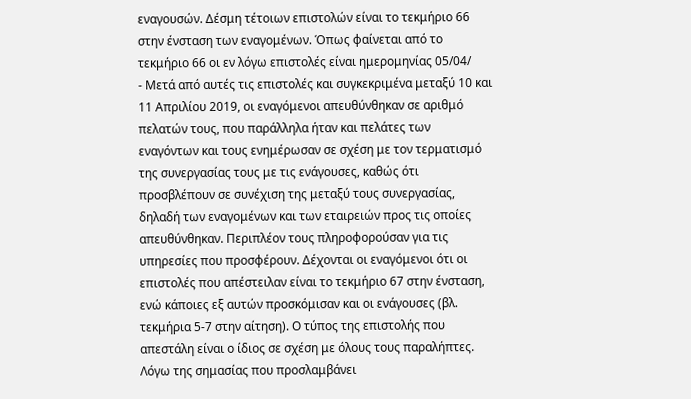εναγουσών. Δέσμη τέτοιων επιστολών είναι το τεκμήριο 66 στην ένσταση των εναγομένων. Όπως φαίνεται από το τεκμήριο 66 οι εν λόγω επιστολές είναι ημερομηνίας 05/04/
- Μετά από αυτές τις επιστολές και συγκεκριμένα μεταξύ 10 και 11 Απριλίου 2019, οι εναγόμενοι απευθύνθηκαν σε αριθμό πελατών τους, που παράλληλα ήταν και πελάτες των εναγόντων και τους ενημέρωσαν σε σχέση με τον τερματισμό της συνεργασίας τους με τις ενάγουσες, καθώς ότι προσβλέπουν σε συνέχιση της μεταξύ τους συνεργασίας, δηλαδή των εναγομένων και των εταιρειών προς τις οποίες απευθύνθηκαν. Περιπλέον τους πληροφορούσαν για τις υπηρεσίες που προσφέρουν. Δέχονται οι εναγόμενοι ότι οι επιστολές που απέστειλαν είναι το τεκμήριο 67 στην ένσταση, ενώ κάποιες εξ αυτών προσκόμισαν και οι ενάγουσες (βλ. τεκμήρια 5-7 στην αίτηση). Ο τύπος της επιστολής που απεστάλη είναι ο ίδιος σε σχέση με όλους τους παραλήπτες. Λόγω της σημασίας που προσλαμβάνει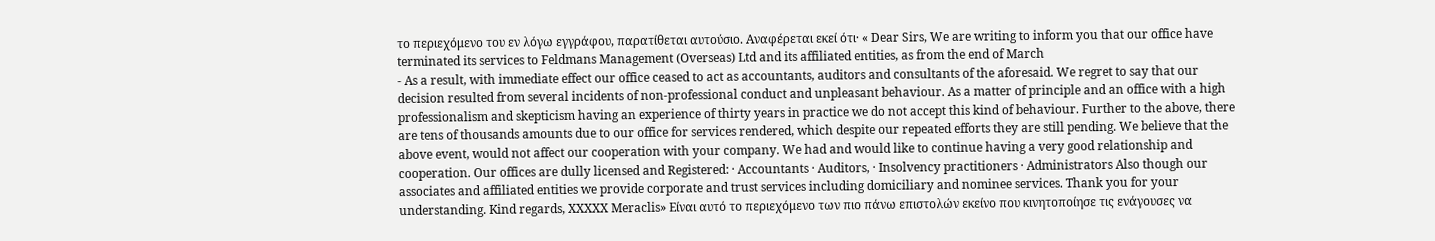το περιεχόμενο του εν λόγω εγγράφου, παρατίθεται αυτούσιο. Αναφέρεται εκεί ότι· « Dear Sirs, We are writing to inform you that our office have terminated its services to Feldmans Management (Overseas) Ltd and its affiliated entities, as from the end of March
- As a result, with immediate effect our office ceased to act as accountants, auditors and consultants of the aforesaid. We regret to say that our decision resulted from several incidents of non-professional conduct and unpleasant behaviour. As a matter of principle and an office with a high professionalism and skepticism having an experience of thirty years in practice we do not accept this kind of behaviour. Further to the above, there are tens of thousands amounts due to our office for services rendered, which despite our repeated efforts they are still pending. We believe that the above event, would not affect our cooperation with your company. We had and would like to continue having a very good relationship and cooperation. Our offices are dully licensed and Registered: · Accountants · Auditors, · Insolvency practitioners · Administrators Also though our associates and affiliated entities we provide corporate and trust services including domiciliary and nominee services. Thank you for your understanding. Kind regards, XXXXX Meraclis» Είναι αυτό το περιεχόμενο των πιο πάνω επιστολών εκείνο που κινητοποίησε τις ενάγουσες να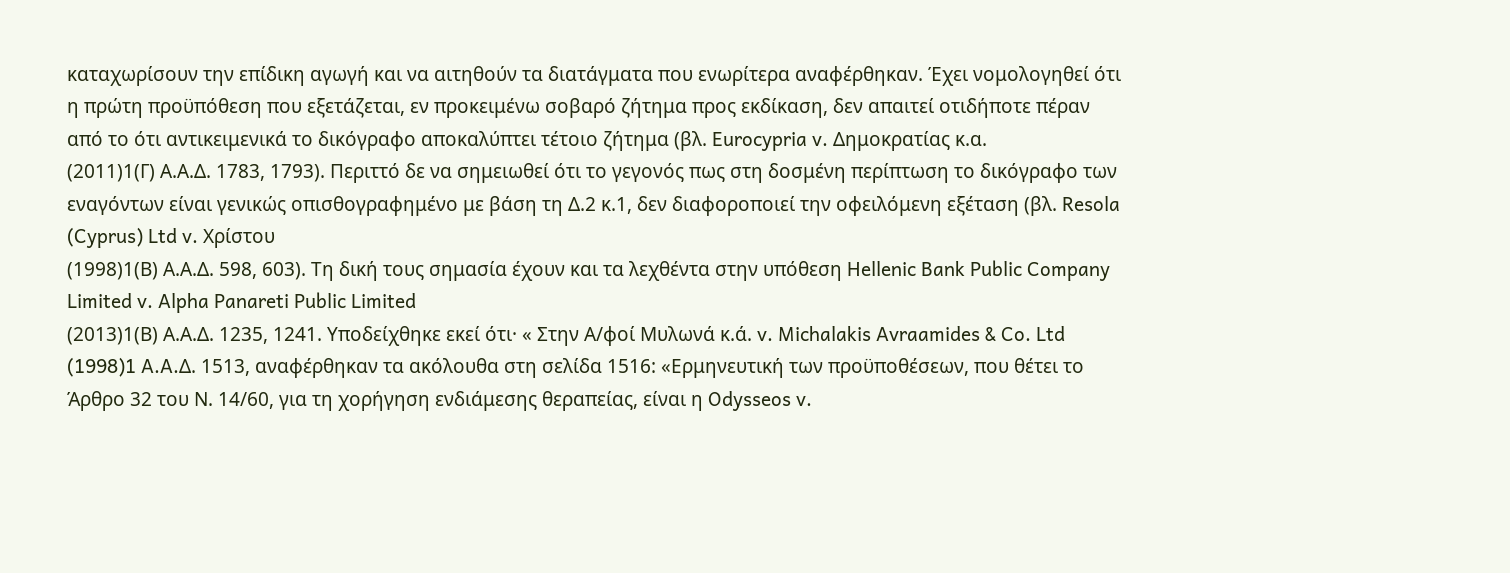καταχωρίσουν την επίδικη αγωγή και να αιτηθούν τα διατάγματα που ενωρίτερα αναφέρθηκαν. Έχει νομολογηθεί ότι η πρώτη προϋπόθεση που εξετάζεται, εν προκειμένω σοβαρό ζήτημα προς εκδίκαση, δεν απαιτεί οτιδήποτε πέραν από το ότι αντικειμενικά το δικόγραφο αποκαλύπτει τέτοιο ζήτημα (βλ. Eurocypria v. Δημοκρατίας κ.α.
(2011)1(Γ) Α.Α.Δ. 1783, 1793). Περιττό δε να σημειωθεί ότι το γεγονός πως στη δοσμένη περίπτωση το δικόγραφο των εναγόντων είναι γενικώς οπισθογραφημένο με βάση τη Δ.2 κ.1, δεν διαφοροποιεί την οφειλόμενη εξέταση (βλ. Resola (Cyprus) Ltd v. Χρίστου
(1998)1(Β) Α.Α.Δ. 598, 603). Τη δική τους σημασία έχουν και τα λεχθέντα στην υπόθεση Hellenic Bank Public Company Limited v. Alpha Panareti Public Limited
(2013)1(Β) Α.Α.Δ. 1235, 1241. Υποδείχθηκε εκεί ότι· « Στην Α/φοί Μυλωνά κ.ά. v. Michalakis Avraamides & Co. Ltd
(1998)1 A.A.Δ. 1513, αναφέρθηκαν τα ακόλουθα στη σελίδα 1516: «Ερμηνευτική των προϋποθέσεων, που θέτει το Άρθρο 32 του Ν. 14/60, για τη χορήγηση ενδιάμεσης θεραπείας, είναι η Odysseos v.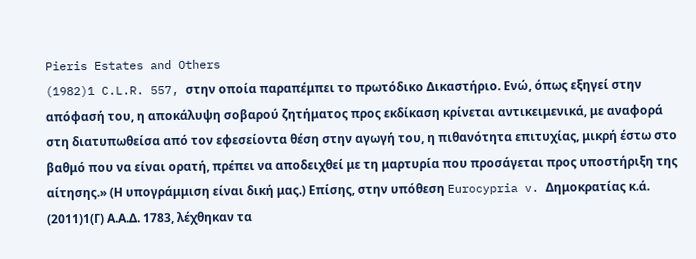Pieris Estates and Others
(1982)1 C.L.R. 557, στην οποία παραπέμπει το πρωτόδικο Δικαστήριο. Ενώ, όπως εξηγεί στην απόφασή του, η αποκάλυψη σοβαρού ζητήματος προς εκδίκαση κρίνεται αντικειμενικά, με αναφορά στη διατυπωθείσα από τον εφεσείοντα θέση στην αγωγή του, η πιθανότητα επιτυχίας, μικρή έστω στο βαθμό που να είναι ορατή, πρέπει να αποδειχθεί με τη μαρτυρία που προσάγεται προς υποστήριξη της αίτησης.» (Η υπογράμμιση είναι δική μας.) Επίσης, στην υπόθεση Eurocypria v. Δημοκρατίας κ.ά.
(2011)1(Γ) Α.Α.Δ. 1783, λέχθηκαν τα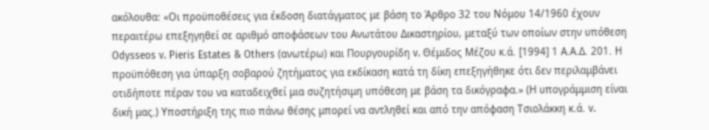ακόλουθα: «Οι προϋποθέσεις για έκδοση διατάγματος με βάση το Άρθρο 32 του Νόμου 14/1960 έχουν περαιτέρω επεξηγηθεί σε αριθμό αποφάσεων του Ανωτάτου Δικαστηρίου, μεταξύ των οποίων στην υπόθεση Odysseos v. Pieris Estates & Others (ανωτέρω) και Πουργουρίδη v. Θέμιδος Μέζου κ.ά. [1994] 1 Α.Α.Δ. 201. Η προϋπόθεση για ύπαρξη σοβαρού ζητήματος για εκδίκαση κατά τη δίκη επεξηγήθηκε ότι δεν περιλαμβάνει οτιδήποτε πέραν του να καταδειχθεί μια συζητήσιμη υπόθεση με βάση τα δικόγραφα.» (Η υπογράμμιση είναι δική μας.) Υποστήριξη της πιο πάνω θέσης μπορεί να αντληθεί και από την απόφαση Τσιολάκκη κ.ά. v.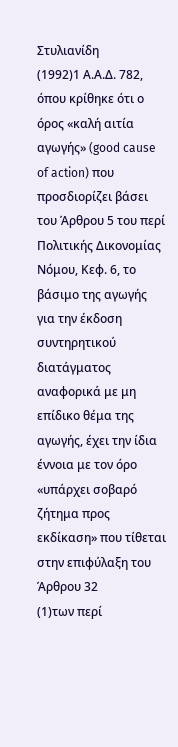Στυλιανίδη
(1992)1 Α.Α.Δ. 782, όπου κρίθηκε ότι ο όρος «καλή αιτία αγωγής» (good cause of action) που προσδιορίζει βάσει του Άρθρου 5 του περί Πολιτικής Δικονομίας Νόμου, Κεφ. 6, το βάσιμο της αγωγής για την έκδοση συντηρητικού διατάγματος αναφορικά με μη επίδικο θέμα της αγωγής, έχει την ίδια έννοια με τον όρο «υπάρχει σοβαρό ζήτημα προς εκδίκαση» που τίθεται στην επιφύλαξη του Άρθρου 32
(1)των περί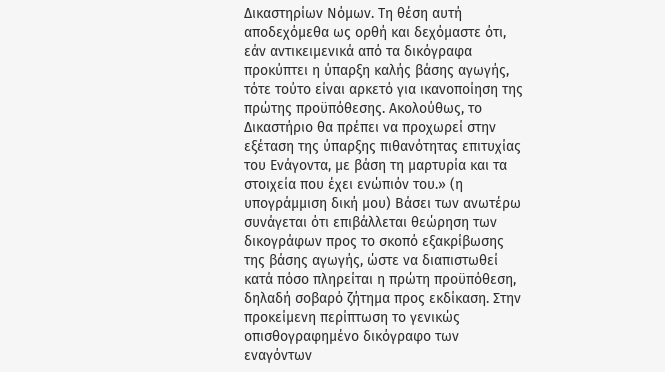Δικαστηρίων Νόμων. Τη θέση αυτή αποδεχόμεθα ως ορθή και δεχόμαστε ότι, εάν αντικειμενικά από τα δικόγραφα προκύπτει η ύπαρξη καλής βάσης αγωγής, τότε τούτο είναι αρκετό για ικανοποίηση της πρώτης προϋπόθεσης. Ακολούθως, το Δικαστήριο θα πρέπει να προχωρεί στην εξέταση της ύπαρξης πιθανότητας επιτυχίας του Ενάγοντα, με βάση τη μαρτυρία και τα στοιχεία που έχει ενώπιόν του.» (η υπογράμμιση δική μου) Βάσει των ανωτέρω συνάγεται ότι επιβάλλεται θεώρηση των δικογράφων προς το σκοπό εξακρίβωσης της βάσης αγωγής, ώστε να διαπιστωθεί κατά πόσο πληρείται η πρώτη προϋπόθεση, δηλαδή σοβαρό ζήτημα προς εκδίκαση. Στην προκείμενη περίπτωση το γενικώς οπισθογραφημένο δικόγραφο των εναγόντων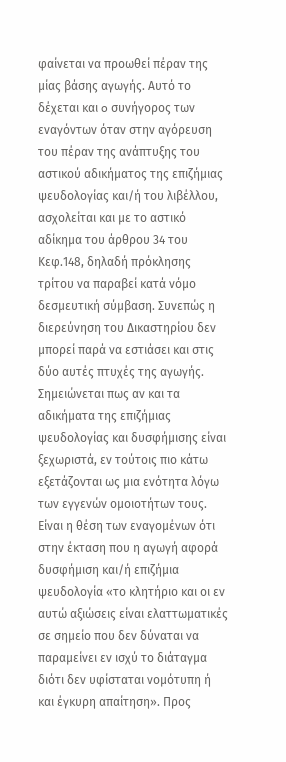φαίνεται να προωθεί πέραν της μίας βάσης αγωγής. Αυτό το δέχεται και o συνήγορος των εναγόντων όταν στην αγόρευση του πέραν της ανάπτυξης του αστικού αδικήματος της επιζήμιας ψευδολογίας και/ή του λιβέλλου, ασχολείται και με το αστικό αδίκημα του άρθρου 34 του Κεφ.148, δηλαδή πρόκλησης τρίτου να παραβεί κατά νόμο δεσμευτική σύμβαση. Συνεπώς η διερεύνηση του Δικαστηρίου δεν μπορεί παρά να εστιάσει και στις δύο αυτές πτυχές της αγωγής. Σημειώνεται πως αν και τα αδικήματα της επιζήμιας ψευδολογίας και δυσφήμισης είναι ξεχωριστά, εν τούτοις πιο κάτω εξετάζονται ως μια ενότητα λόγω των εγγενών ομοιοτήτων τους. Είναι η θέση των εναγομένων ότι στην έκταση που η αγωγή αφορά δυσφήμιση και/ή επιζήμια ψευδολογία «το κλητήριο και οι εν αυτώ αξιώσεις είναι ελαττωματικές σε σημείο που δεν δύναται να παραμείνει εν ισχύ το διάταγμα διότι δεν υφίσταται νομότυπη ή και έγκυρη απαίτηση». Προς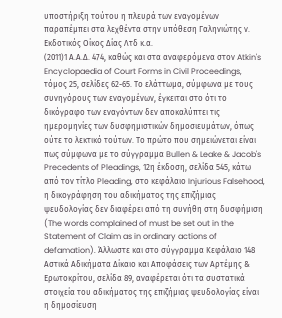υποστήριξη τούτου η πλευρά των εναγομένων παραπέμπει στα λεχθέντα στην υπόθεση Γαληνιώτης ν. Εκδοτικός Οίκος Δίας Λτδ κ.α.
(2011)1 Α.Α.Δ. 474, καθώς και στα αναφερόμενα στον Atkin's Encyclopaedia of Court Forms in Civil Proceedings, τόμος 25, σελίδες 62-65. Το ελάττωμα, σύμφωνα με τους συνηγόρους των εναγομένων, έγκειται στο ότι το δικόγραφο των εναγόντων δεν αποκαλύπτει τις ημερομηνίες των δυσφημιστικών δημοσιευμάτων, όπως ούτε το λεκτικό τούτων. Το πρώτο που σημειώνεται είναι πως σύμφωνα με το σύγγραμμα Bullen & Leake & Jacob's Precedents of Pleadings, 12η έκδοση, σελίδα 545, κάτω από τον τίτλο Pleading, στο κεφάλαιο Injurious Falsehood, η δικογράφηση του αδικήματος της επιζήμιας ψευδολογίας δεν διαφέρει από τη συνήθη στη δυσφήμιση (The words complained of must be set out in the Statement of Claim as in ordinary actions of defamation). Άλλωστε και στο σύγγραμμα Κεφάλαιο 148 Αστικά Αδικήματα Δίκαιο και Αποφάσεις των Αρτέμης & Ερωτοκρίτου, σελίδα 89, αναφέρεται ότι τα συστατικά στοιχεία του αδικήματος της επιζήμιας ψευδολογίας είναι η δημοσίευση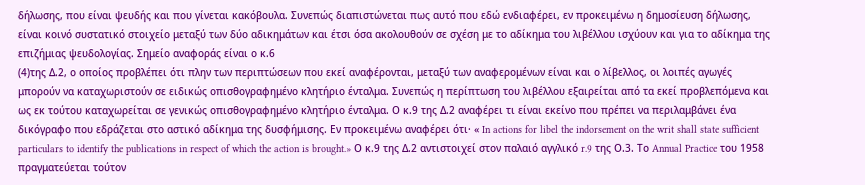δήλωσης, που είναι ψευδής και που γίνεται κακόβουλα. Συνεπώς διαπιστώνεται πως αυτό που εδώ ενδιαφέρει, εν προκειμένω η δημοσίευση δήλωσης, είναι κοινό συστατικό στοιχείο μεταξύ των δύο αδικημάτων και έτσι όσα ακολουθούν σε σχέση με το αδίκημα του λιβέλλου ισχύουν και για το αδίκημα της επιζήμιας ψευδολογίας. Σημείο αναφοράς είναι ο κ.6
(4)της Δ.2, ο οποίος προβλέπει ότι πλην των περιπτώσεων που εκεί αναφέρονται, μεταξύ των αναφερομένων είναι και ο λίβελλος, οι λοιπές αγωγές μπορούν να καταχωριστούν σε ειδικώς οπισθογραφημένο κλητήριο ένταλμα. Συνεπώς η περίπτωση του λιβέλλου εξαιρείται από τα εκεί προβλεπόμενα και ως εκ τούτου καταχωρείται σε γενικώς οπισθογραφημένο κλητήριο ένταλμα. Ο κ.9 της Δ.2 αναφέρει τι είναι εκείνο που πρέπει να περιλαμβάνει ένα δικόγραφο που εδράζεται στο αστικό αδίκημα της δυσφήμισης. Εν προκειμένω αναφέρει ότι· « In actions for libel the indorsement on the writ shall state sufficient particulars to identify the publications in respect of which the action is brought.» Ο κ.9 της Δ.2 αντιστοιχεί στον παλαιό αγγλικό r.9 της Ο.3. Το Annual Practice του 1958 πραγματεύεται τούτον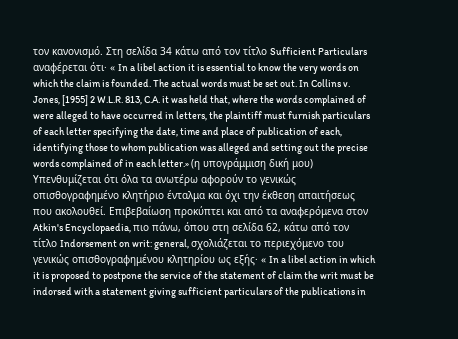τον κανονισμό. Στη σελίδα 34 κάτω από τον τίτλο Sufficient Particulars αναφέρεται ότι· « In a libel action it is essential to know the very words on which the claim is founded. The actual words must be set out. In Collins v. Jones, [1955] 2 W.L.R. 813, C.A. it was held that, where the words complained of were alleged to have occurred in letters, the plaintiff must furnish particulars of each letter specifying the date, time and place of publication of each, identifying those to whom publication was alleged and setting out the precise words complained of in each letter.» (η υπογράμμιση δική μου) Υπενθυμίζεται ότι όλα τα ανωτέρω αφορούν το γενικώς οπισθογραφημένο κλητήριο ένταλμα και όχι την έκθεση απαιτήσεως που ακολουθεί. Επιβεβαίωση προκύπτει και από τα αναφερόμενα στον Atkin's Encyclopaedia, πιο πάνω, όπου στη σελίδα 62, κάτω από τον τίτλο Indorsement on writ: general, σχολιάζεται το περιεχόμενο του γενικώς οπισθογραφημένου κλητηρίου ως εξής· « In a libel action in which it is proposed to postpone the service of the statement of claim the writ must be indorsed with a statement giving sufficient particulars of the publications in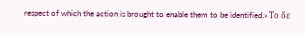respect of which the action is brought to enable them to be identified.» Το δε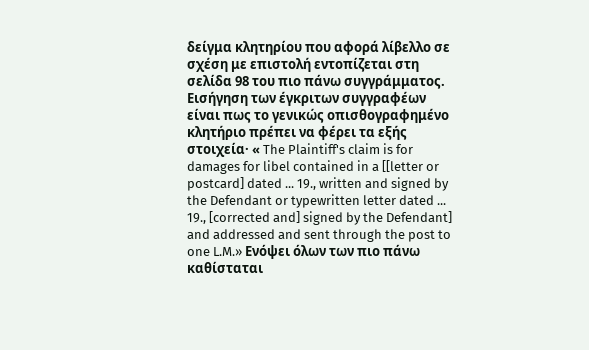δείγμα κλητηρίου που αφορά λίβελλο σε σχέση με επιστολή εντοπίζεται στη σελίδα 98 του πιο πάνω συγγράμματος. Εισήγηση των έγκριτων συγγραφέων είναι πως το γενικώς οπισθογραφημένο κλητήριο πρέπει να φέρει τα εξής στοιχεία· « The Plaintiff's claim is for damages for libel contained in a [[letter or postcard] dated ... 19., written and signed by the Defendant or typewritten letter dated ... 19., [corrected and] signed by the Defendant] and addressed and sent through the post to one L.M.» Ενόψει όλων των πιο πάνω καθίσταται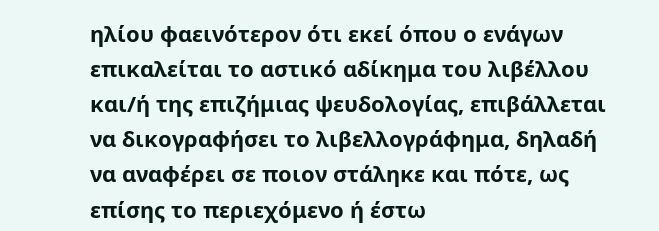ηλίου φαεινότερον ότι εκεί όπου ο ενάγων επικαλείται το αστικό αδίκημα του λιβέλλου και/ή της επιζήμιας ψευδολογίας, επιβάλλεται να δικογραφήσει το λιβελλογράφημα, δηλαδή να αναφέρει σε ποιον στάληκε και πότε, ως επίσης το περιεχόμενο ή έστω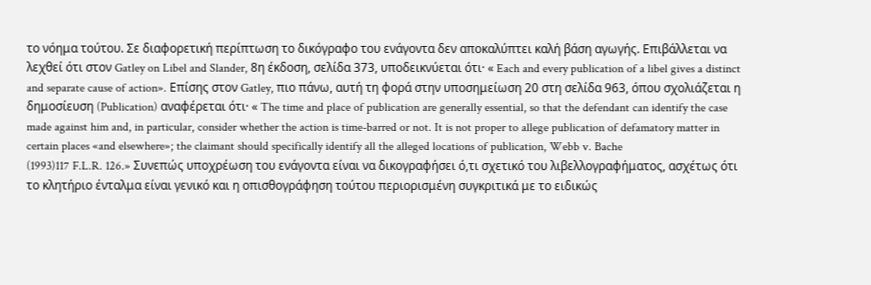το νόημα τούτου. Σε διαφορετική περίπτωση το δικόγραφο του ενάγοντα δεν αποκαλύπτει καλή βάση αγωγής. Επιβάλλεται να λεχθεί ότι στον Gatley on Libel and Slander, 8η έκδοση, σελίδα 373, υποδεικνύεται ότι· « Each and every publication of a libel gives a distinct and separate cause of action». Επίσης στον Gatley, πιο πάνω, αυτή τη φορά στην υποσημείωση 20 στη σελίδα 963, όπου σχολιάζεται η δημοσίευση (Publication) αναφέρεται ότι· « The time and place of publication are generally essential, so that the defendant can identify the case made against him and, in particular, consider whether the action is time-barred or not. It is not proper to allege publication of defamatory matter in certain places «and elsewhere»; the claimant should specifically identify all the alleged locations of publication, Webb v. Bache
(1993)117 F.L.R. 126.» Συνεπώς υποχρέωση του ενάγοντα είναι να δικογραφήσει ό,τι σχετικό του λιβελλογραφήματος, ασχέτως ότι το κλητήριο ένταλμα είναι γενικό και η οπισθογράφηση τούτου περιορισμένη συγκριτικά με το ειδικώς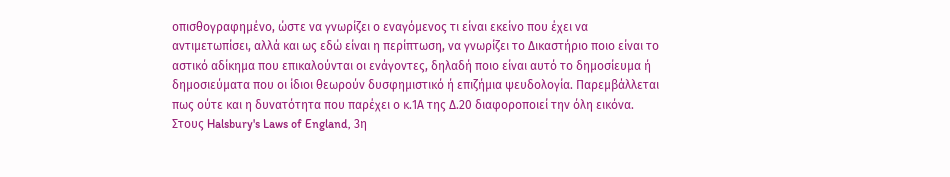οπισθογραφημένο, ώστε να γνωρίζει ο εναγόμενος τι είναι εκείνο που έχει να αντιμετωπίσει, αλλά και ως εδώ είναι η περίπτωση, να γνωρίζει το Δικαστήριο ποιο είναι το αστικό αδίκημα που επικαλούνται οι ενάγοντες, δηλαδή ποιο είναι αυτό το δημοσίευμα ή δημοσιεύματα που οι ίδιοι θεωρούν δυσφημιστικό ή επιζήμια ψευδολογία. Παρεμβάλλεται πως ούτε και η δυνατότητα που παρέχει ο κ.1Α της Δ.20 διαφοροποιεί την όλη εικόνα. Στους Halsbury's Laws of England, 3η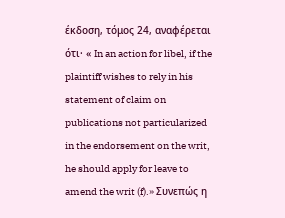έκδοση, τόμος 24, αναφέρεται ότι· « In an action for libel, if the plaintiff wishes to rely in his statement of claim on publications not particularized in the endorsement on the writ, he should apply for leave to amend the writ (f).» Συνεπώς η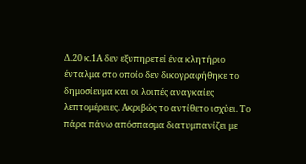Δ.20 κ.1Α δεν εξυπηρετεί ένα κλητήριο ένταλμα στο οποίο δεν δικογραφήθηκε το δημοσίευμα και οι λοιπές αναγκαίες λεπτομέρειες. Ακριβώς το αντίθετο ισχύει. Το πάρα πάνω απόσπασμα διατυμπανίζει με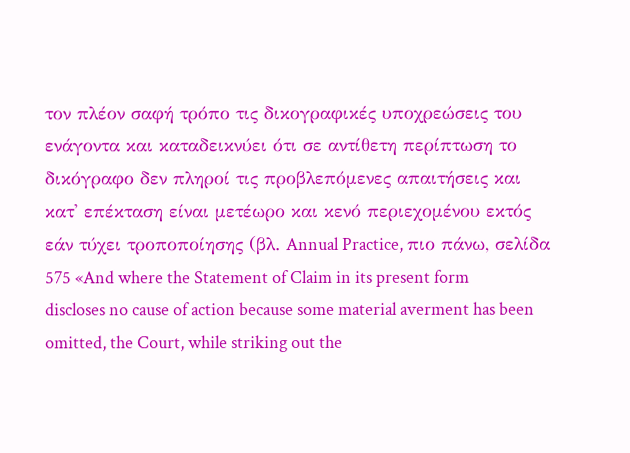τον πλέον σαφή τρόπο τις δικογραφικές υποχρεώσεις του ενάγοντα και καταδεικνύει ότι σε αντίθετη περίπτωση το δικόγραφο δεν πληροί τις προβλεπόμενες απαιτήσεις και κατ' επέκταση είναι μετέωρο και κενό περιεχομένου εκτός εάν τύχει τροποποίησης (βλ. Annual Practice, πιο πάνω, σελίδα 575 «And where the Statement of Claim in its present form discloses no cause of action because some material averment has been omitted, the Court, while striking out the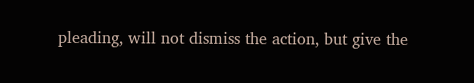pleading, will not dismiss the action, but give the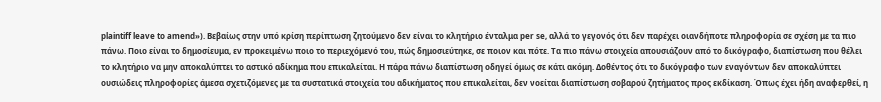plaintiff leave to amend»). Βεβαίως στην υπό κρίση περίπτωση ζητούμενο δεν είναι το κλητήριο ένταλμα per se, αλλά το γεγονός ότι δεν παρέχει οιανδήποτε πληροφορία σε σχέση με τα πιο πάνω. Ποιο είναι το δημοσίευμα, εν προκειμένω ποιο το περιεχόμενό του, πώς δημοσιεύτηκε, σε ποιον και πότε. Τα πιο πάνω στοιχεία απουσιάζουν από το δικόγραφο, διαπίστωση που θέλει το κλητήριο να μην αποκαλύπτει το αστικό αδίκημα που επικαλείται. Η πάρα πάνω διαπίστωση οδηγεί όμως σε κάτι ακόμη. Δοθέντος ότι το δικόγραφο των εναγόντων δεν αποκαλύπτει ουσιώδεις πληροφορίες άμεσα σχετιζόμενες με τα συστατικά στοιχεία του αδικήματος που επικαλείται, δεν νοείται διαπίστωση σοβαρού ζητήματος προς εκδίκαση. Όπως έχει ήδη αναφερθεί, η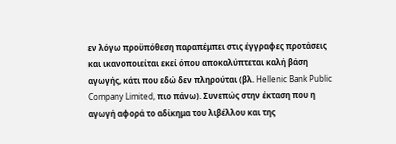εν λόγω προϋπόθεση παραπέμπει στις έγγραφες προτάσεις και ικανοποιείται εκεί όπου αποκαλύπτεται καλή βάση αγωγής, κάτι που εδώ δεν πληρούται (βλ. Hellenic Bank Public Company Limited, πιο πάνω). Συνεπώς στην έκταση που η αγωγή αφορά το αδίκημα του λιβέλλου και της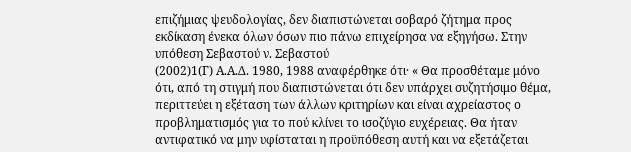επιζήμιας ψευδολογίας, δεν διαπιστώνεται σοβαρό ζήτημα προς εκδίκαση ένεκα όλων όσων πιο πάνω επιχείρησα να εξηγήσω. Στην υπόθεση Σεβαστού ν. Σεβαστού
(2002)1(Γ) Α.Α.Δ. 1980, 1988 αναφέρθηκε ότι· « Θα προσθέταμε μόνο ότι, από τη στιγμή που διαπιστώνεται ότι δεν υπάρχει συζητήσιμο θέμα, περιττεύει η εξέταση των άλλων κριτηρίων και είναι αχρείαστος ο προβληματισμός για το πού κλίνει το ισοζύγιο ευχέρειας. Θα ήταν αντιφατικό να μην υφίσταται η προϋπόθεση αυτή και να εξετάζεται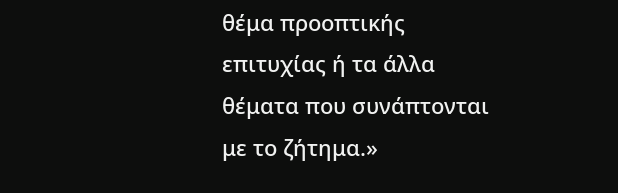θέμα προοπτικής επιτυχίας ή τα άλλα θέματα που συνάπτονται με το ζήτημα.»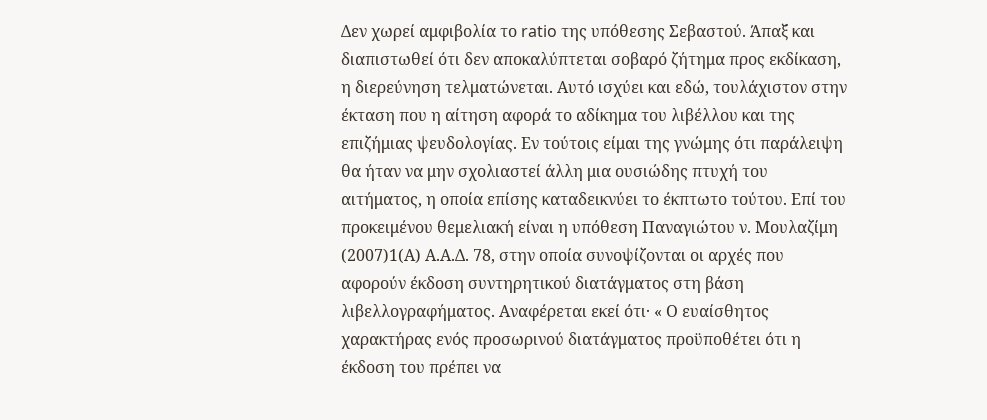Δεν χωρεί αμφιβολία το ratio της υπόθεσης Σεβαστού. Άπαξ και διαπιστωθεί ότι δεν αποκαλύπτεται σοβαρό ζήτημα προς εκδίκαση, η διερεύνηση τελματώνεται. Αυτό ισχύει και εδώ, τουλάχιστον στην έκταση που η αίτηση αφορά το αδίκημα του λιβέλλου και της επιζήμιας ψευδολογίας. Εν τούτοις είμαι της γνώμης ότι παράλειψη θα ήταν να μην σχολιαστεί άλλη μια ουσιώδης πτυχή του αιτήματος, η οποία επίσης καταδεικνύει το έκπτωτο τούτου. Επί του προκειμένου θεμελιακή είναι η υπόθεση Παναγιώτου ν. Μουλαζίμη
(2007)1(Α) Α.Α.Δ. 78, στην οποία συνοψίζονται οι αρχές που αφορούν έκδοση συντηρητικού διατάγματος στη βάση λιβελλογραφήματος. Αναφέρεται εκεί ότι· « Ο ευαίσθητος χαρακτήρας ενός προσωρινού διατάγματος προϋποθέτει ότι η έκδοση του πρέπει να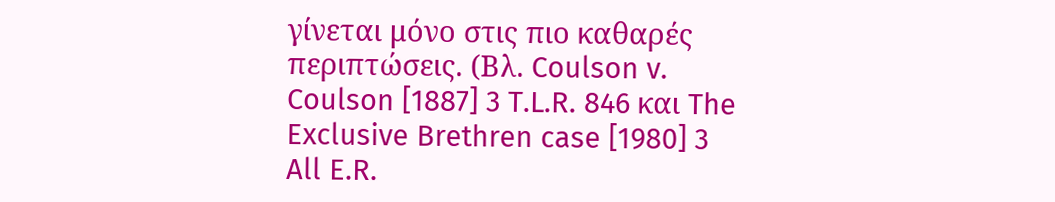γίνεται μόνο στις πιο καθαρές περιπτώσεις. (Βλ. Coulson v. Coulson [1887] 3 T.L.R. 846 και The Exclusive Brethren case [1980] 3 All E.R.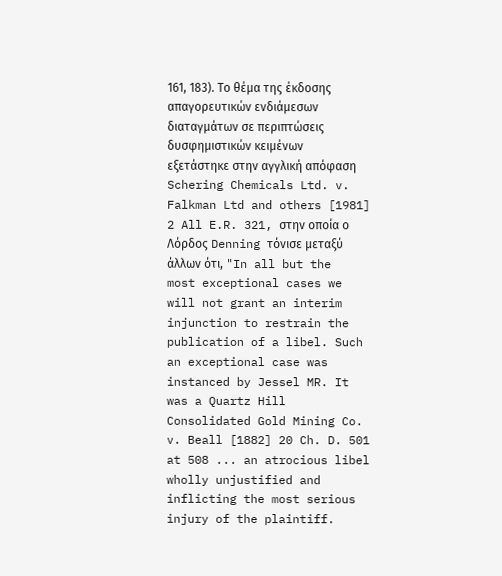161, 183). Το θέμα της έκδοσης απαγορευτικών ενδιάμεσων διαταγμάτων σε περιπτώσεις δυσφημιστικών κειμένων εξετάστηκε στην αγγλική απόφαση Schering Chemicals Ltd. v. Falkman Ltd and others [1981] 2 All E.R. 321, στην οποία ο Λόρδος Denning τόνισε μεταξύ άλλων ότι, "In all but the most exceptional cases we will not grant an interim injunction to restrain the publication of a libel. Such an exceptional case was instanced by Jessel MR. It was a Quartz Hill Consolidated Gold Mining Co. v. Beall [1882] 20 Ch. D. 501 at 508 ... an atrocious libel wholly unjustified and inflicting the most serious injury of the plaintiff.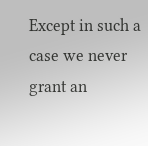Except in such a case we never grant an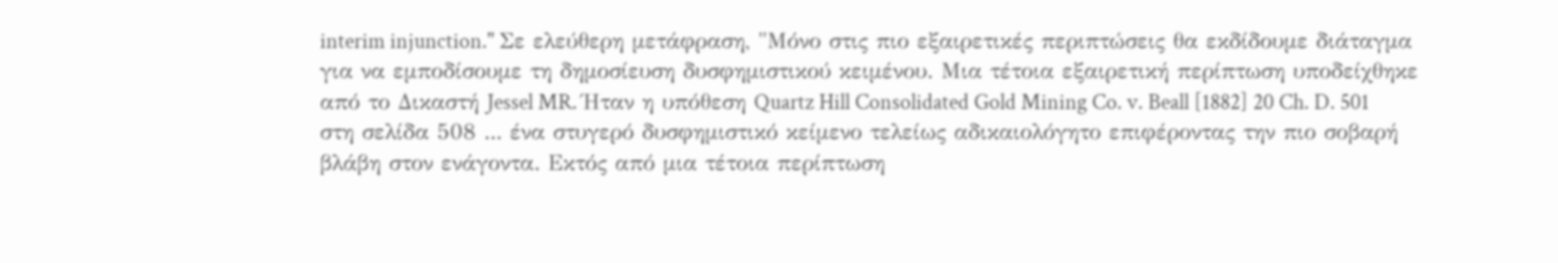interim injunction." Σε ελεύθερη μετάφραση, "Μόνο στις πιο εξαιρετικές περιπτώσεις θα εκδίδουμε διάταγμα για να εμποδίσουμε τη δημοσίευση δυσφημιστικού κειμένου. Μια τέτοια εξαιρετική περίπτωση υποδείχθηκε από το Δικαστή Jessel MR. Ήταν η υπόθεση Quartz Hill Consolidated Gold Mining Co. v. Beall [1882] 20 Ch. D. 501 στη σελίδα 508 ... ένα στυγερό δυσφημιστικό κείμενο τελείως αδικαιολόγητο επιφέροντας την πιο σοβαρή βλάβη στον ενάγοντα. Εκτός από μια τέτοια περίπτωση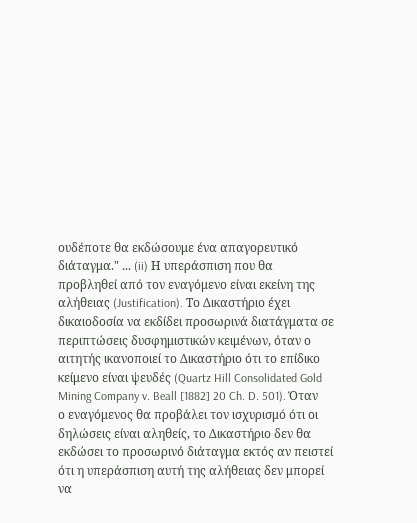ουδέποτε θα εκδώσουμε ένα απαγορευτικό διάταγμα." ... (ii) Η υπεράσπιση που θα προβληθεί από τον εναγόμενο είναι εκείνη της αλήθειας (Justification). Το Δικαστήριο έχει δικαιοδοσία να εκδίδει προσωρινά διατάγματα σε περιπτώσεις δυσφημιστικών κειμένων, όταν ο αιτητής ικανοποιεί το Δικαστήριο ότι το επίδικο κείμενο είναι ψευδές (Quartz Hill Consolidated Gold Mining Company v. Beall [1882] 20 Ch. D. 501). Όταν ο εναγόμενος θα προβάλει τον ισχυρισμό ότι οι δηλώσεις είναι αληθείς, το Δικαστήριο δεν θα εκδώσει το προσωρινό διάταγμα εκτός αν πειστεί ότι η υπεράσπιση αυτή της αλήθειας δεν μπορεί να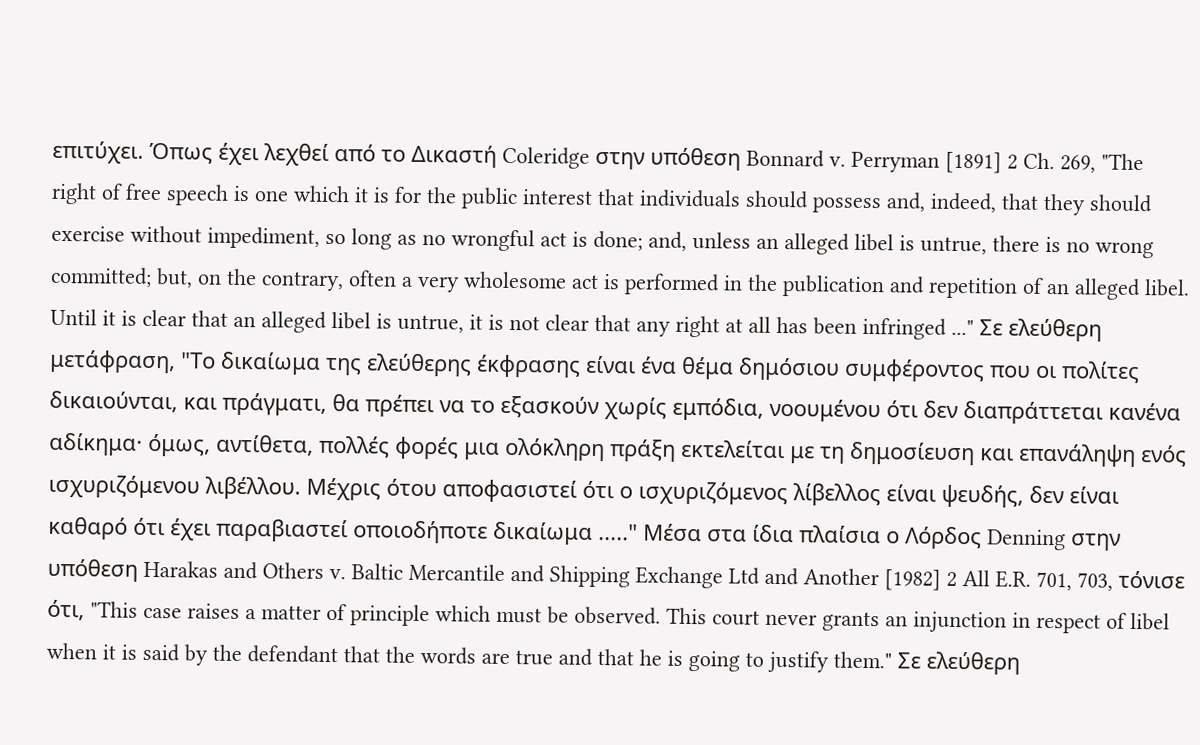επιτύχει. Όπως έχει λεχθεί από το Δικαστή Coleridge στην υπόθεση Bonnard v. Perryman [1891] 2 Ch. 269, "The right of free speech is one which it is for the public interest that individuals should possess and, indeed, that they should exercise without impediment, so long as no wrongful act is done; and, unless an alleged libel is untrue, there is no wrong committed; but, on the contrary, often a very wholesome act is performed in the publication and repetition of an alleged libel. Until it is clear that an alleged libel is untrue, it is not clear that any right at all has been infringed ..." Σε ελεύθερη μετάφραση, "Το δικαίωμα της ελεύθερης έκφρασης είναι ένα θέμα δημόσιου συμφέροντος που οι πολίτες δικαιούνται, και πράγματι, θα πρέπει να το εξασκούν χωρίς εμπόδια, νοουμένου ότι δεν διαπράττεται κανένα αδίκημα· όμως, αντίθετα, πολλές φορές μια ολόκληρη πράξη εκτελείται με τη δημοσίευση και επανάληψη ενός ισχυριζόμενου λιβέλλου. Μέχρις ότου αποφασιστεί ότι ο ισχυριζόμενος λίβελλος είναι ψευδής, δεν είναι καθαρό ότι έχει παραβιαστεί οποιοδήποτε δικαίωμα ....." Μέσα στα ίδια πλαίσια ο Λόρδος Denning στην υπόθεση Harakas and Others v. Baltic Mercantile and Shipping Exchange Ltd and Another [1982] 2 All E.R. 701, 703, τόνισε ότι, "This case raises a matter of principle which must be observed. This court never grants an injunction in respect of libel when it is said by the defendant that the words are true and that he is going to justify them." Σε ελεύθερη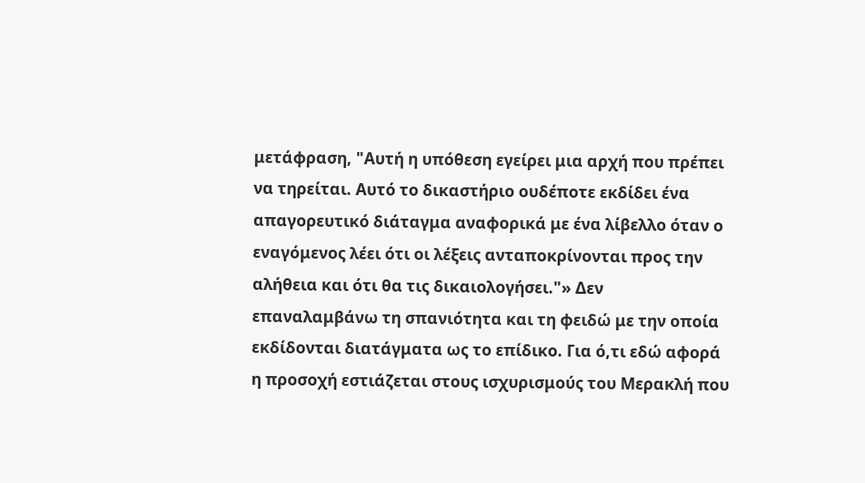μετάφραση, "Αυτή η υπόθεση εγείρει μια αρχή που πρέπει να τηρείται. Αυτό το δικαστήριο ουδέποτε εκδίδει ένα απαγορευτικό διάταγμα αναφορικά με ένα λίβελλο όταν ο εναγόμενος λέει ότι οι λέξεις ανταποκρίνονται προς την αλήθεια και ότι θα τις δικαιολογήσει."» Δεν επαναλαμβάνω τη σπανιότητα και τη φειδώ με την οποία εκδίδονται διατάγματα ως το επίδικο. Για ό,τι εδώ αφορά η προσοχή εστιάζεται στους ισχυρισμούς του Μερακλή που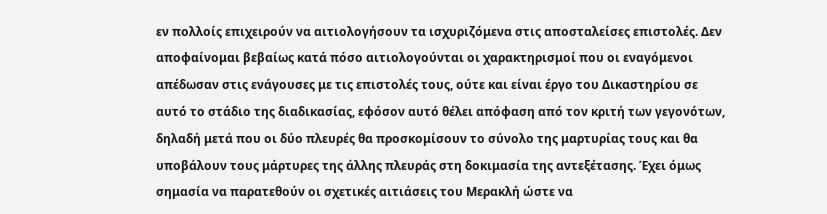εν πολλοίς επιχειρούν να αιτιολογήσουν τα ισχυριζόμενα στις αποσταλείσες επιστολές. Δεν αποφαίνομαι βεβαίως κατά πόσο αιτιολογούνται οι χαρακτηρισμοί που οι εναγόμενοι απέδωσαν στις ενάγουσες με τις επιστολές τους, ούτε και είναι έργο του Δικαστηρίου σε αυτό το στάδιο της διαδικασίας, εφόσον αυτό θέλει απόφαση από τον κριτή των γεγονότων, δηλαδή μετά που οι δύο πλευρές θα προσκομίσουν το σύνολο της μαρτυρίας τους και θα υποβάλουν τους μάρτυρες της άλλης πλευράς στη δοκιμασία της αντεξέτασης. Έχει όμως σημασία να παρατεθούν οι σχετικές αιτιάσεις του Μερακλή ώστε να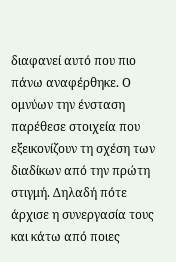διαφανεί αυτό που πιο πάνω αναφέρθηκε. Ο ομνύων την ένσταση παρέθεσε στοιχεία που εξεικονίζουν τη σχέση των διαδίκων από την πρώτη στιγμή. Δηλαδή πότε άρχισε η συνεργασία τους και κάτω από ποιες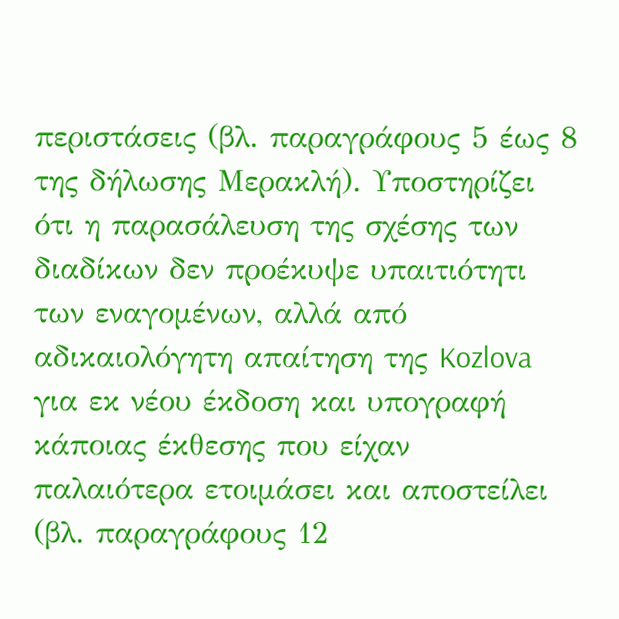περιστάσεις (βλ. παραγράφους 5 έως 8 της δήλωσης Μερακλή). Υποστηρίζει ότι η παρασάλευση της σχέσης των διαδίκων δεν προέκυψε υπαιτιότητι των εναγομένων, αλλά από αδικαιολόγητη απαίτηση της Kozlova για εκ νέου έκδοση και υπογραφή κάποιας έκθεσης που είχαν παλαιότερα ετοιμάσει και αποστείλει (βλ. παραγράφους 12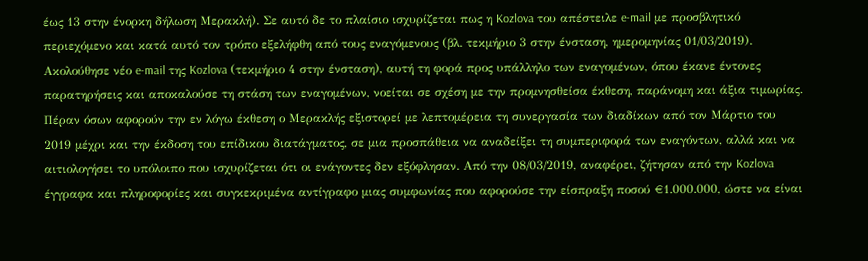έως 13 στην ένορκη δήλωση Μερακλή). Σε αυτό δε το πλαίσιο ισχυρίζεται πως η Kozlova του απέστειλε e-mail με προσβλητικό περιεχόμενο και κατά αυτό τον τρόπο εξελήφθη από τους εναγόμενους (βλ. τεκμήριο 3 στην ένσταση, ημερομηνίας 01/03/2019). Ακολούθησε νέο e-mail της Kozlova (τεκμήριο 4 στην ένσταση), αυτή τη φορά προς υπάλληλο των εναγομένων, όπου έκανε έντονες παρατηρήσεις και αποκαλούσε τη στάση των εναγομένων, νοείται σε σχέση με την προμνησθείσα έκθεση, παράνομη και άξια τιμωρίας. Πέραν όσων αφορούν την εν λόγω έκθεση ο Μερακλής εξιστορεί με λεπτομέρεια τη συνεργασία των διαδίκων από τον Μάρτιο του 2019 μέχρι και την έκδοση του επίδικου διατάγματος, σε μια προσπάθεια να αναδείξει τη συμπεριφορά των εναγόντων, αλλά και να αιτιολογήσει το υπόλοιπο που ισχυρίζεται ότι οι ενάγοντες δεν εξόφλησαν. Από την 08/03/2019, αναφέρει, ζήτησαν από την Kozlova έγγραφα και πληροφορίες και συγκεκριμένα αντίγραφο μιας συμφωνίας που αφορούσε την είσπραξη ποσού €1.000.000, ώστε να είναι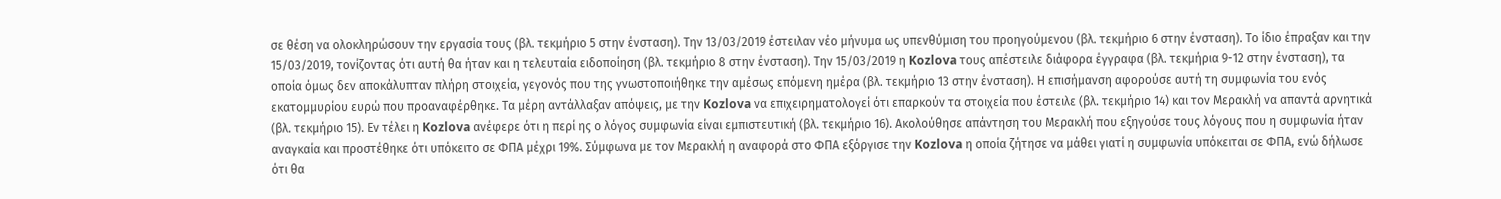σε θέση να ολοκληρώσουν την εργασία τους (βλ. τεκμήριο 5 στην ένσταση). Την 13/03/2019 έστειλαν νέο μήνυμα ως υπενθύμιση του προηγούμενου (βλ. τεκμήριο 6 στην ένσταση). Το ίδιο έπραξαν και την 15/03/2019, τονίζοντας ότι αυτή θα ήταν και η τελευταία ειδοποίηση (βλ. τεκμήριο 8 στην ένσταση). Την 15/03/2019 η Kozlova τους απέστειλε διάφορα έγγραφα (βλ. τεκμήρια 9-12 στην ένσταση), τα οποία όμως δεν αποκάλυπταν πλήρη στοιχεία, γεγονός που της γνωστοποιήθηκε την αμέσως επόμενη ημέρα (βλ. τεκμήριο 13 στην ένσταση). Η επισήμανση αφορούσε αυτή τη συμφωνία του ενός εκατομμυρίου ευρώ που προαναφέρθηκε. Τα μέρη αντάλλαξαν απόψεις, με την Kozlova να επιχειρηματολογεί ότι επαρκούν τα στοιχεία που έστειλε (βλ. τεκμήριο 14) και τον Μερακλή να απαντά αρνητικά (βλ. τεκμήριο 15). Εν τέλει η Kozlova ανέφερε ότι η περί ης ο λόγος συμφωνία είναι εμπιστευτική (βλ. τεκμήριο 16). Ακολούθησε απάντηση του Μερακλή που εξηγούσε τους λόγους που η συμφωνία ήταν αναγκαία και προστέθηκε ότι υπόκειτο σε ΦΠΑ μέχρι 19%. Σύμφωνα με τον Μερακλή η αναφορά στο ΦΠΑ εξόργισε την Kozlova η οποία ζήτησε να μάθει γιατί η συμφωνία υπόκειται σε ΦΠΑ, ενώ δήλωσε ότι θα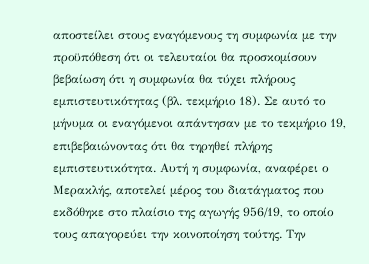αποστείλει στους εναγόμενους τη συμφωνία με την προϋπόθεση ότι οι τελευταίοι θα προσκομίσουν βεβαίωση ότι η συμφωνία θα τύχει πλήρους εμπιστευτικότητας (βλ. τεκμήριο 18). Σε αυτό το μήνυμα οι εναγόμενοι απάντησαν με το τεκμήριο 19, επιβεβαιώνοντας ότι θα τηρηθεί πλήρης εμπιστευτικότητα. Αυτή η συμφωνία, αναφέρει ο Μερακλής, αποτελεί μέρος του διατάγματος που εκδόθηκε στο πλαίσιο της αγωγής 956/19, το οποίο τους απαγορεύει την κοινοποίηση τούτης. Την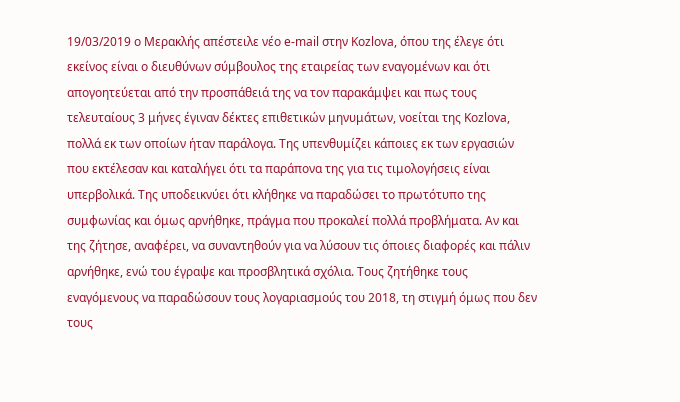19/03/2019 ο Μερακλής απέστειλε νέο e-mail στην Kozlova, όπου της έλεγε ότι εκείνος είναι ο διευθύνων σύμβουλος της εταιρείας των εναγομένων και ότι απογοητεύεται από την προσπάθειά της να τον παρακάμψει και πως τους τελευταίους 3 μήνες έγιναν δέκτες επιθετικών μηνυμάτων, νοείται της Kozlova, πολλά εκ των οποίων ήταν παράλογα. Της υπενθυμίζει κάποιες εκ των εργασιών που εκτέλεσαν και καταλήγει ότι τα παράπονα της για τις τιμολογήσεις είναι υπερβολικά. Της υποδεικνύει ότι κλήθηκε να παραδώσει το πρωτότυπο της συμφωνίας και όμως αρνήθηκε, πράγμα που προκαλεί πολλά προβλήματα. Αν και της ζήτησε, αναφέρει, να συναντηθούν για να λύσουν τις όποιες διαφορές και πάλιν αρνήθηκε, ενώ του έγραψε και προσβλητικά σχόλια. Τους ζητήθηκε τους εναγόμενους να παραδώσουν τους λογαριασμούς του 2018, τη στιγμή όμως που δεν τους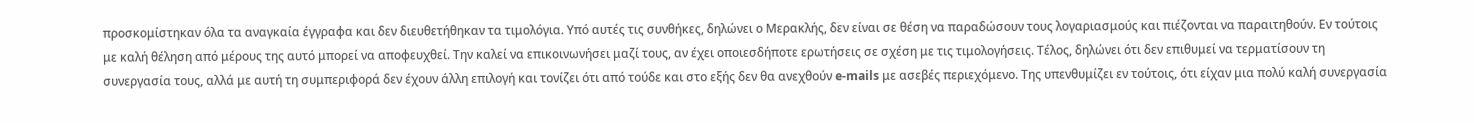προσκομίστηκαν όλα τα αναγκαία έγγραφα και δεν διευθετήθηκαν τα τιμολόγια. Υπό αυτές τις συνθήκες, δηλώνει ο Μερακλής, δεν είναι σε θέση να παραδώσουν τους λογαριασμούς και πιέζονται να παραιτηθούν. Εν τούτοις με καλή θέληση από μέρους της αυτό μπορεί να αποφευχθεί. Την καλεί να επικοινωνήσει μαζί τους, αν έχει οποιεσδήποτε ερωτήσεις σε σχέση με τις τιμολογήσεις. Τέλος, δηλώνει ότι δεν επιθυμεί να τερματίσουν τη συνεργασία τους, αλλά με αυτή τη συμπεριφορά δεν έχουν άλλη επιλογή και τονίζει ότι από τούδε και στο εξής δεν θα ανεχθούν e-mails με ασεβές περιεχόμενο. Της υπενθυμίζει εν τούτοις, ότι είχαν μια πολύ καλή συνεργασία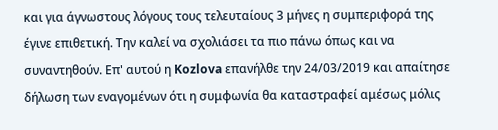και για άγνωστους λόγους τους τελευταίους 3 μήνες η συμπεριφορά της έγινε επιθετική. Την καλεί να σχολιάσει τα πιο πάνω όπως και να συναντηθούν. Επ' αυτού η Kozlova επανήλθε την 24/03/2019 και απαίτησε δήλωση των εναγομένων ότι η συμφωνία θα καταστραφεί αμέσως μόλις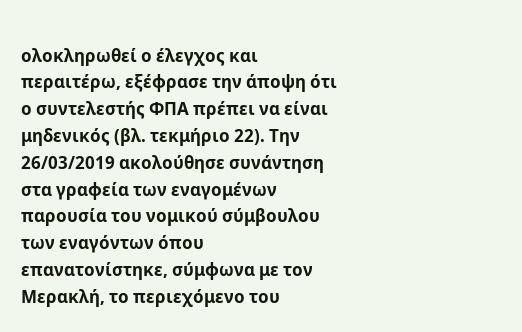ολοκληρωθεί ο έλεγχος και περαιτέρω, εξέφρασε την άποψη ότι ο συντελεστής ΦΠΑ πρέπει να είναι μηδενικός (βλ. τεκμήριο 22). Την 26/03/2019 ακολούθησε συνάντηση στα γραφεία των εναγομένων παρουσία του νομικού σύμβουλου των εναγόντων όπου επανατονίστηκε, σύμφωνα με τον Μερακλή, το περιεχόμενο του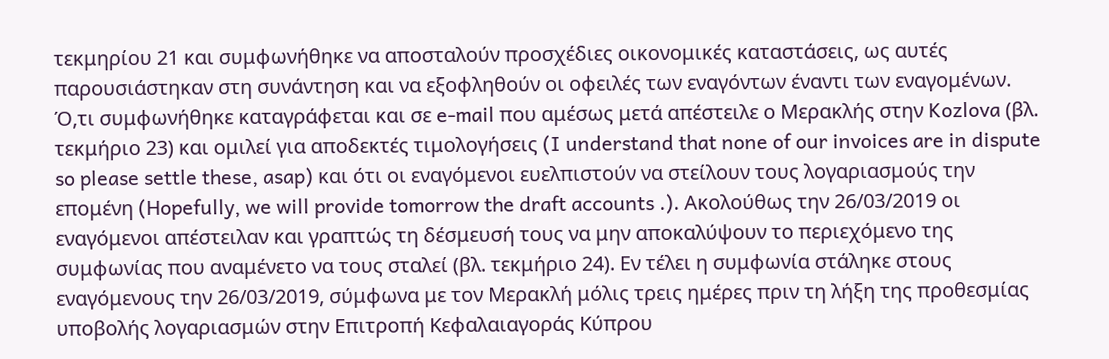τεκμηρίου 21 και συμφωνήθηκε να αποσταλούν προσχέδιες οικονομικές καταστάσεις, ως αυτές παρουσιάστηκαν στη συνάντηση και να εξοφληθούν οι οφειλές των εναγόντων έναντι των εναγομένων. Ό,τι συμφωνήθηκε καταγράφεται και σε e-mail που αμέσως μετά απέστειλε ο Μερακλής στην Kozlova (βλ. τεκμήριο 23) και ομιλεί για αποδεκτές τιμολογήσεις (I understand that none of our invoices are in dispute so please settle these, asap) και ότι οι εναγόμενοι ευελπιστούν να στείλουν τους λογαριασμούς την επομένη (Hopefully, we will provide tomorrow the draft accounts .). Ακολούθως την 26/03/2019 οι εναγόμενοι απέστειλαν και γραπτώς τη δέσμευσή τους να μην αποκαλύψουν το περιεχόμενο της συμφωνίας που αναμένετο να τους σταλεί (βλ. τεκμήριο 24). Εν τέλει η συμφωνία στάληκε στους εναγόμενους την 26/03/2019, σύμφωνα με τον Μερακλή μόλις τρεις ημέρες πριν τη λήξη της προθεσμίας υποβολής λογαριασμών στην Επιτροπή Κεφαλαιαγοράς Κύπρου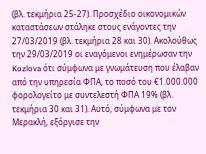(βλ. τεκμήρια 25-27). Προσχέδιο οικονομικών καταστάσεων στάληκε στους ενάγοντες την 27/03/2019 (βλ. τεκμήρια 28 και 30). Ακολούθως την 29/03/2019 οι εναγόμενοι ενημέρωσαν την Kozlova ότι σύμφωνα με γνωμάτευση που έλαβαν από την υπηρεσία ΦΠΑ, το ποσό του €1.000.000 φορολογείτο με συντελεστή ΦΠΑ 19% (βλ. τεκμήρια 30 και 31). Αυτό, σύμφωνα με τον Μερακλή, εξόργισε την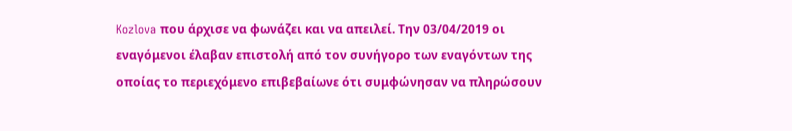Kozlova που άρχισε να φωνάζει και να απειλεί. Την 03/04/2019 οι εναγόμενοι έλαβαν επιστολή από τον συνήγορο των εναγόντων της οποίας το περιεχόμενο επιβεβαίωνε ότι συμφώνησαν να πληρώσουν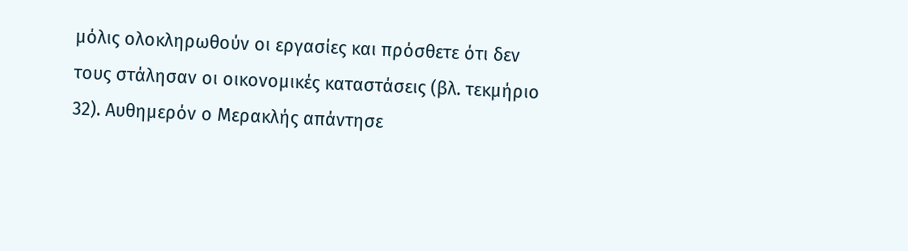μόλις ολοκληρωθούν οι εργασίες και πρόσθετε ότι δεν τους στάλησαν οι οικονομικές καταστάσεις (βλ. τεκμήριο 32). Αυθημερόν ο Μερακλής απάντησε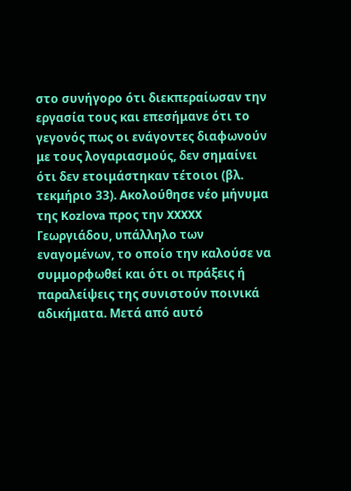στο συνήγορο ότι διεκπεραίωσαν την εργασία τους και επεσήμανε ότι το γεγονός πως οι ενάγοντες διαφωνούν με τους λογαριασμούς, δεν σημαίνει ότι δεν ετοιμάστηκαν τέτοιοι (βλ. τεκμήριο 33). Ακολούθησε νέο μήνυμα της Kozlova προς την XXXXX Γεωργιάδου, υπάλληλο των εναγομένων, το οποίο την καλούσε να συμμορφωθεί και ότι οι πράξεις ή παραλείψεις της συνιστούν ποινικά αδικήματα. Μετά από αυτό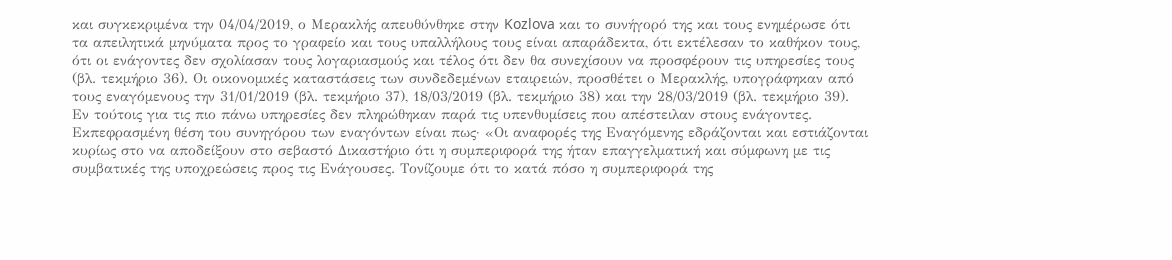και συγκεκριμένα την 04/04/2019, ο Μερακλής απευθύνθηκε στην Kozlova και το συνήγορό της και τους ενημέρωσε ότι τα απειλητικά μηνύματα προς το γραφείο και τους υπαλλήλους τους είναι απαράδεκτα, ότι εκτέλεσαν το καθήκον τους, ότι οι ενάγοντες δεν σχολίασαν τους λογαριασμούς και τέλος ότι δεν θα συνεχίσουν να προσφέρουν τις υπηρεσίες τους (βλ. τεκμήριο 36). Οι οικονομικές καταστάσεις των συνδεδεμένων εταιρειών, προσθέτει ο Μερακλής, υπογράφηκαν από τους εναγόμενους την 31/01/2019 (βλ. τεκμήριο 37), 18/03/2019 (βλ. τεκμήριο 38) και την 28/03/2019 (βλ. τεκμήριο 39). Εν τούτοις για τις πιο πάνω υπηρεσίες δεν πληρώθηκαν παρά τις υπενθυμίσεις που απέστειλαν στους ενάγοντες. Εκπεφρασμένη θέση του συνηγόρου των εναγόντων είναι πως· «Οι αναφορές της Εναγόμενης εδράζονται και εστιάζονται κυρίως στο να αποδείξουν στο σεβαστό Δικαστήριο ότι η συμπεριφορά της ήταν επαγγελματική και σύμφωνη με τις συμβατικές της υποχρεώσεις προς τις Ενάγουσες. Τονίζουμε ότι το κατά πόσο η συμπεριφορά της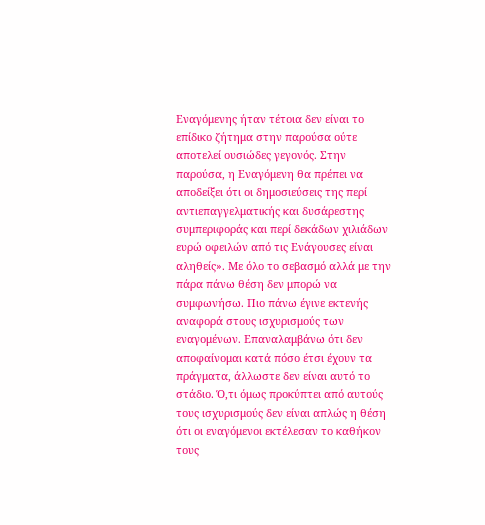Εναγόμενης ήταν τέτοια δεν είναι το επίδικο ζήτημα στην παρούσα ούτε αποτελεί ουσιώδες γεγονός. Στην παρούσα, η Εναγόμενη θα πρέπει να αποδείξει ότι οι δημοσιεύσεις της περί αντιεπαγγελματικής και δυσάρεστης συμπεριφοράς και περί δεκάδων χιλιάδων ευρώ οφειλών από τις Ενάγουσες είναι αληθείς». Με όλο το σεβασμό αλλά με την πάρα πάνω θέση δεν μπορώ να συμφωνήσω. Πιο πάνω έγινε εκτενής αναφορά στους ισχυρισμούς των εναγομένων. Επαναλαμβάνω ότι δεν αποφαίνομαι κατά πόσο έτσι έχουν τα πράγματα, άλλωστε δεν είναι αυτό το στάδιο. Ό,τι όμως προκύπτει από αυτούς τους ισχυρισμούς δεν είναι απλώς η θέση ότι οι εναγόμενοι εκτέλεσαν το καθήκον τους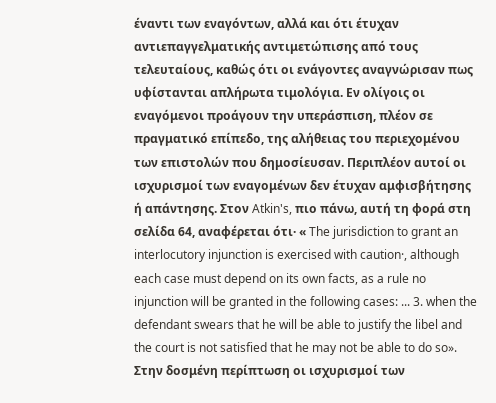έναντι των εναγόντων, αλλά και ότι έτυχαν αντιεπαγγελματικής αντιμετώπισης από τους τελευταίους, καθώς ότι οι ενάγοντες αναγνώρισαν πως υφίστανται απλήρωτα τιμολόγια. Εν ολίγοις οι εναγόμενοι προάγουν την υπεράσπιση, πλέον σε πραγματικό επίπεδο, της αλήθειας του περιεχομένου των επιστολών που δημοσίευσαν. Περιπλέον αυτοί οι ισχυρισμοί των εναγομένων δεν έτυχαν αμφισβήτησης ή απάντησης. Στον Atkin's, πιο πάνω, αυτή τη φορά στη σελίδα 64, αναφέρεται ότι· « The jurisdiction to grant an interlocutory injunction is exercised with caution·, although each case must depend on its own facts, as a rule no injunction will be granted in the following cases: ... 3. when the defendant swears that he will be able to justify the libel and the court is not satisfied that he may not be able to do so». Στην δοσμένη περίπτωση οι ισχυρισμοί των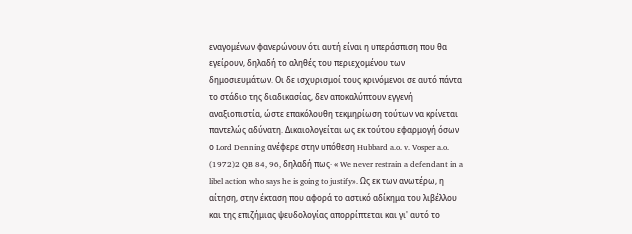εναγομένων φανερώνουν ότι αυτή είναι η υπεράσπιση που θα εγείρουν, δηλαδή το αληθές του περιεχομένου των δημοσιευμάτων. Οι δε ισχυρισμοί τους κρινόμενοι σε αυτό πάντα το στάδιο της διαδικασίας, δεν αποκαλύπτουν εγγενή αναξιοπιστία, ώστε επακόλουθη τεκμηρίωση τούτων να κρίνεται παντελώς αδύνατη. Δικαιολογείται ως εκ τούτου εφαρμογή όσων ο Lord Denning ανέφερε στην υπόθεση Hubbard a.o. v. Vosper a.o.
(1972)2 QB 84, 96, δηλαδή πως· « We never restrain a defendant in a libel action who says he is going to justify». Ως εκ των ανωτέρω, η αίτηση, στην έκταση που αφορά το αστικό αδίκημα του λιβέλλου και της επιζήμιας ψευδολογίας απορρίπτεται και γι' αυτό το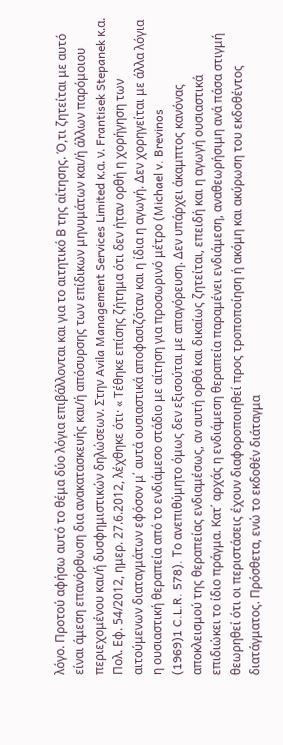λόγο. Προτού αφήσω αυτό το θέμα δύο λόγια επιβάλλονται και για το αιτητικό Β της αίτησης. Ό,τι ζητείται με αυτό είναι άμεση επανόρθωση δια ανακατασκευής και/ή απόσυρσης των επίδικων μηνυμάτων και/ή άλλων παρόμοιου περιεχομένου και/ή δυσφημιστικών δηλώσεων. Στην Avila Management Services Limited κ.α. ν. Frantisek Stepanek κ.α. Πολ. Εφ. 54/2012, ημερ. 27.6.2012, λέχθηκε ότι· « Τέθηκε επίσης ζήτημα ότι δεν ήταν ορθή η χορήγηση των αιτούμενων διαταγμάτων εφόσον μ΄ αυτά ουσιαστικά αποφασιζόταν και η ίδια η αγωγή. Δεν χορηγείται με άλλα λόγια η ουσιαστική θεραπεία από το ενδιάμεσο στάδιο με αίτηση για προσωρινό μέτρο (Michael v. Brevinos
(1969)1 C.L.R. 578). Το ανεπιθύμητο όμως δεν εξισούται με απαγόρευση. Δεν υπάρχει άκαμπτος κανόνας αποκλεισμού της θεραπείας ενδιαμέσως, αν αυτή ορθά και δικαίως ζητείται, επειδή και η αγωγή ουσιαστικά επιδιώκει το ίδιο πράγμα. Κατ΄ αρχάς η ενδιάμεση θεραπεία παραμένει ενδιάμεση, αναθεωρήσιμη ανά πάσα στιγμή θεωρηθεί ότι οι περιστάσεις έχουν διαφοροποιηθεί προς τροποποίηση ή ακόμη και ακύρωση του εκδοθέντος διατάγματος. Πρόσθετα, ενώ το εκδοθέν διάταγμα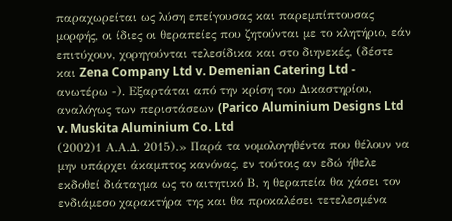παραχωρείται ως λύση επείγουσας και παρεμπίπτουσας μορφής, οι ίδιες οι θεραπείες που ζητούνται με το κλητήριο, εάν επιτύχουν, χορηγούνται τελεσίδικα και στο διηνεκές, (δέστε και Zena Company Ltd v. Demenian Catering Ltd - ανωτέρω -). Εξαρτάται από την κρίση του Δικαστηρίου, αναλόγως των περιστάσεων (Parico Aluminium Designs Ltd v. Muskita Aluminium Co. Ltd
(2002)1 Α.Α.Δ. 2015).» Παρά τα νομολογηθέντα που θέλουν να μην υπάρχει άκαμπτος κανόνας, εν τούτοις αν εδώ ήθελε εκδοθεί διάταγμα ως το αιτητικό Β, η θεραπεία θα χάσει τον ενδιάμεσο χαρακτήρα της και θα προκαλέσει τετελεσμένα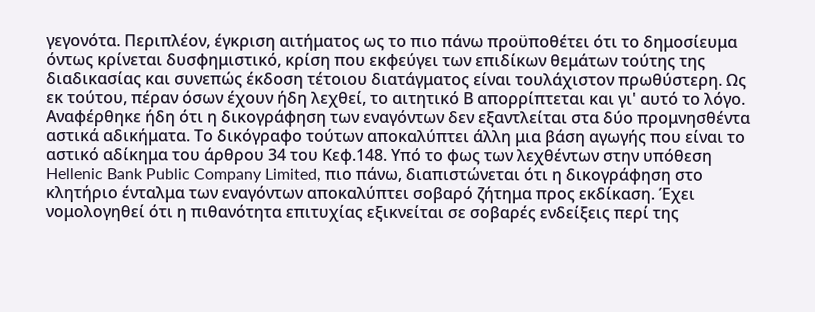γεγονότα. Περιπλέον, έγκριση αιτήματος ως το πιο πάνω προϋποθέτει ότι το δημοσίευμα όντως κρίνεται δυσφημιστικό, κρίση που εκφεύγει των επιδίκων θεμάτων τούτης της διαδικασίας και συνεπώς έκδοση τέτοιου διατάγματος είναι τουλάχιστον πρωθύστερη. Ως εκ τούτου, πέραν όσων έχουν ήδη λεχθεί, το αιτητικό Β απορρίπτεται και γι' αυτό το λόγο. Αναφέρθηκε ήδη ότι η δικογράφηση των εναγόντων δεν εξαντλείται στα δύο προμνησθέντα αστικά αδικήματα. Το δικόγραφο τούτων αποκαλύπτει άλλη μια βάση αγωγής που είναι το αστικό αδίκημα του άρθρου 34 του Κεφ.148. Υπό το φως των λεχθέντων στην υπόθεση Hellenic Bank Public Company Limited, πιο πάνω, διαπιστώνεται ότι η δικογράφηση στο κλητήριο ένταλμα των εναγόντων αποκαλύπτει σοβαρό ζήτημα προς εκδίκαση. Έχει νομολογηθεί ότι η πιθανότητα επιτυχίας εξικνείται σε σοβαρές ενδείξεις περί της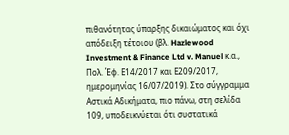πιθανότητας ύπαρξης δικαιώματος και όχι απόδειξη τέτοιου (βλ. Hazlewood Investment & Finance Ltd v. Manuel κ.α., Πολ. Έφ. Ε14/2017 και Ε209/2017, ημερομηνίας 16/07/2019). Στο σύγγραμμα Αστικά Αδικήματα, πιο πάνω, στη σελίδα 109, υποδεικνύεται ότι συστατικά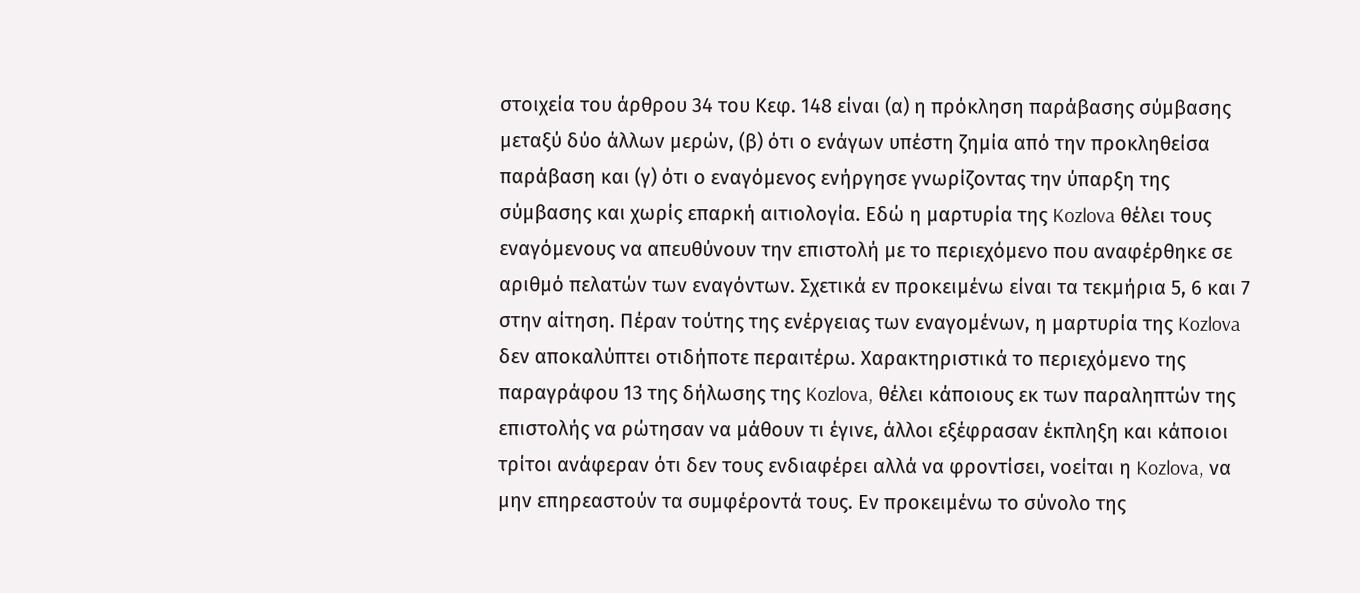στοιχεία του άρθρου 34 του Κεφ. 148 είναι (α) η πρόκληση παράβασης σύμβασης μεταξύ δύο άλλων μερών, (β) ότι ο ενάγων υπέστη ζημία από την προκληθείσα παράβαση και (γ) ότι ο εναγόμενος ενήργησε γνωρίζοντας την ύπαρξη της σύμβασης και χωρίς επαρκή αιτιολογία. Εδώ η μαρτυρία της Kozlova θέλει τους εναγόμενους να απευθύνουν την επιστολή με το περιεχόμενο που αναφέρθηκε σε αριθμό πελατών των εναγόντων. Σχετικά εν προκειμένω είναι τα τεκμήρια 5, 6 και 7 στην αίτηση. Πέραν τούτης της ενέργειας των εναγομένων, η μαρτυρία της Kozlova δεν αποκαλύπτει οτιδήποτε περαιτέρω. Χαρακτηριστικά το περιεχόμενο της παραγράφου 13 της δήλωσης της Kozlova, θέλει κάποιους εκ των παραληπτών της επιστολής να ρώτησαν να μάθουν τι έγινε, άλλοι εξέφρασαν έκπληξη και κάποιοι τρίτοι ανάφεραν ότι δεν τους ενδιαφέρει αλλά να φροντίσει, νοείται η Kozlova, να μην επηρεαστούν τα συμφέροντά τους. Εν προκειμένω το σύνολο της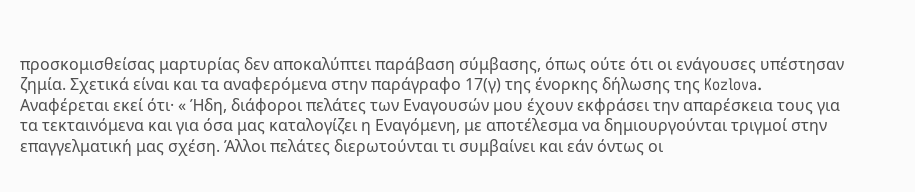προσκομισθείσας μαρτυρίας δεν αποκαλύπτει παράβαση σύμβασης, όπως ούτε ότι οι ενάγουσες υπέστησαν ζημία. Σχετικά είναι και τα αναφερόμενα στην παράγραφο 17(γ) της ένορκης δήλωσης της Kozlova. Αναφέρεται εκεί ότι· « Ήδη, διάφοροι πελάτες των Εναγουσών μου έχουν εκφράσει την απαρέσκεια τους για τα τεκταινόμενα και για όσα μας καταλογίζει η Εναγόμενη, με αποτέλεσμα να δημιουργούνται τριγμοί στην επαγγελματική μας σχέση. Άλλοι πελάτες διερωτούνται τι συμβαίνει και εάν όντως οι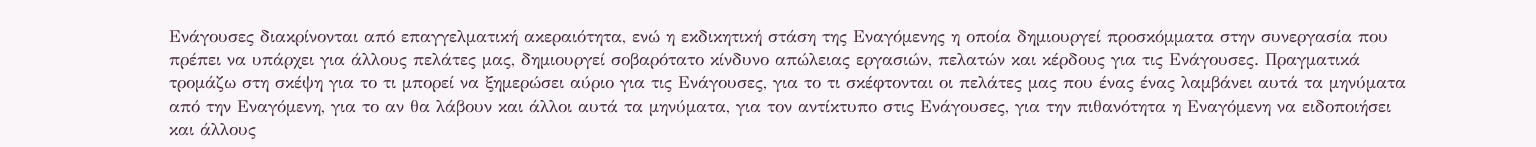Ενάγουσες διακρίνονται από επαγγελματική ακεραιότητα, ενώ η εκδικητική στάση της Εναγόμενης η οποία δημιουργεί προσκόμματα στην συνεργασία που πρέπει να υπάρχει για άλλους πελάτες μας, δημιουργεί σοβαρότατο κίνδυνο απώλειας εργασιών, πελατών και κέρδους για τις Ενάγουσες. Πραγματικά τρομάζω στη σκέψη για το τι μπορεί να ξημερώσει αύριο για τις Ενάγουσες, για το τι σκέφτονται οι πελάτες μας που ένας ένας λαμβάνει αυτά τα μηνύματα από την Εναγόμενη, για το αν θα λάβουν και άλλοι αυτά τα μηνύματα, για τον αντίκτυπο στις Ενάγουσες, για την πιθανότητα η Εναγόμενη να ειδοποιήσει και άλλους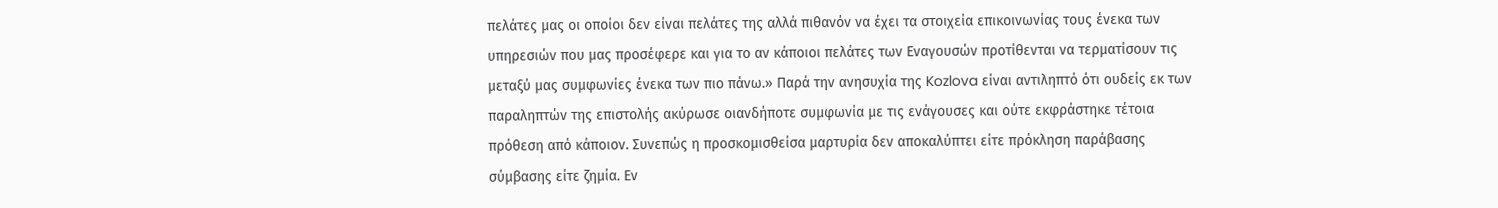πελάτες μας οι οποίοι δεν είναι πελάτες της αλλά πιθανόν να έχει τα στοιχεία επικοινωνίας τους ένεκα των υπηρεσιών που μας προσέφερε και για το αν κάποιοι πελάτες των Εναγουσών προτίθενται να τερματίσουν τις μεταξύ μας συμφωνίες ένεκα των πιο πάνω.» Παρά την ανησυχία της Kozlova είναι αντιληπτό ότι ουδείς εκ των παραληπτών της επιστολής ακύρωσε οιανδήποτε συμφωνία με τις ενάγουσες και ούτε εκφράστηκε τέτοια πρόθεση από κάποιον. Συνεπώς η προσκομισθείσα μαρτυρία δεν αποκαλύπτει είτε πρόκληση παράβασης σύμβασης είτε ζημία. Εν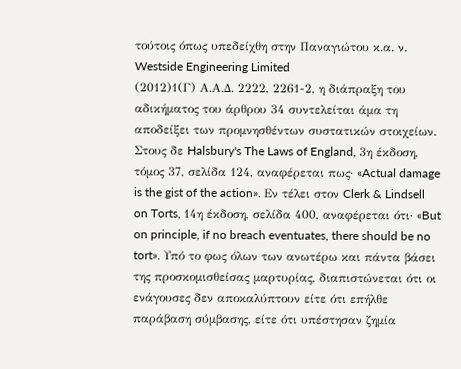τούτοις όπως υπεδείχθη στην Παναγιώτου κ.α. ν. Westside Engineering Limited
(2012)1(Γ) Α.Α.Δ. 2222, 2261-2, η διάπραξη του αδικήματος του άρθρου 34 συντελείται άμα τη αποδείξει των προμνησθέντων συστατικών στοιχείων. Στους δε Halsbury's The Laws of England, 3η έκδοση, τόμος 37, σελίδα 124, αναφέρεται πως· «Actual damage is the gist of the action». Εν τέλει στον Clerk & Lindsell on Torts, 14η έκδοση, σελίδα 400, αναφέρεται ότι· «But on principle, if no breach eventuates, there should be no tort». Υπό το φως όλων των ανωτέρω και πάντα βάσει της προσκομισθείσας μαρτυρίας, διαπιστώνεται ότι οι ενάγουσες δεν αποκαλύπτουν είτε ότι επήλθε παράβαση σύμβασης, είτε ότι υπέστησαν ζημία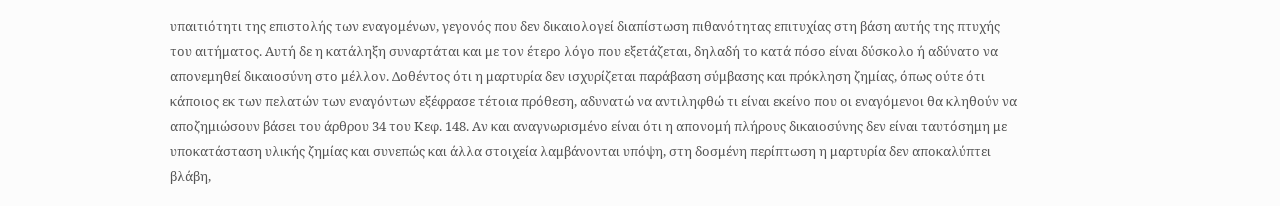υπαιτιότητι της επιστολής των εναγομένων, γεγονός που δεν δικαιολογεί διαπίστωση πιθανότητας επιτυχίας στη βάση αυτής της πτυχής του αιτήματος. Αυτή δε η κατάληξη συναρτάται και με τον έτερο λόγο που εξετάζεται, δηλαδή το κατά πόσο είναι δύσκολο ή αδύνατο να απονεμηθεί δικαιοσύνη στο μέλλον. Δοθέντος ότι η μαρτυρία δεν ισχυρίζεται παράβαση σύμβασης και πρόκληση ζημίας, όπως ούτε ότι κάποιος εκ των πελατών των εναγόντων εξέφρασε τέτοια πρόθεση, αδυνατώ να αντιληφθώ τι είναι εκείνο που οι εναγόμενοι θα κληθούν να αποζημιώσουν βάσει του άρθρου 34 του Κεφ. 148. Αν και αναγνωρισμένο είναι ότι η απονομή πλήρους δικαιοσύνης δεν είναι ταυτόσημη με υποκατάσταση υλικής ζημίας και συνεπώς και άλλα στοιχεία λαμβάνονται υπόψη, στη δοσμένη περίπτωση η μαρτυρία δεν αποκαλύπτει βλάβη,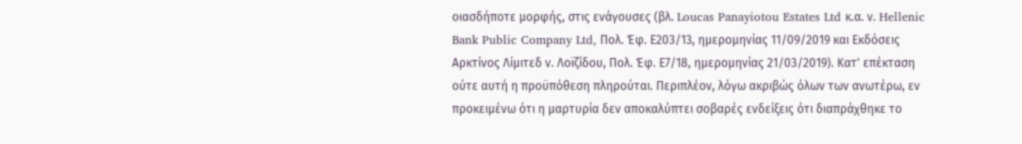οιασδήποτε μορφής, στις ενάγουσες (βλ. Loucas Panayiotou Estates Ltd κ.α. ν. Hellenic Bank Public Company Ltd, Πολ. Έφ. Ε203/13, ημερομηνίας 11/09/2019 και Εκδόσεις Αρκτίνος Λίμιτεδ ν. Λοϊζίδου, Πολ. Έφ. Ε7/18, ημερομηνίας 21/03/2019). Κατ' επέκταση ούτε αυτή η προϋπόθεση πληρούται. Περιπλέον, λόγω ακριβώς όλων των ανωτέρω, εν προκειμένω ότι η μαρτυρία δεν αποκαλύπτει σοβαρές ενδείξεις ότι διαπράχθηκε το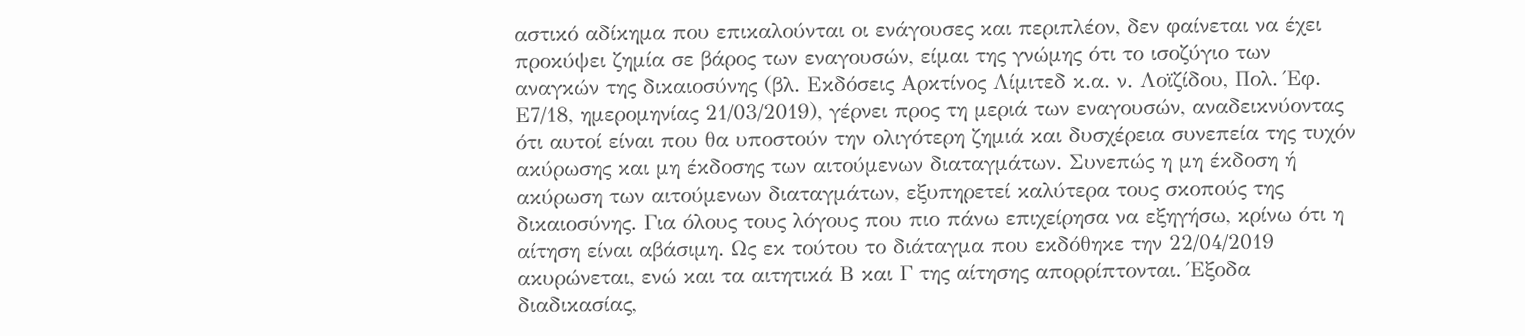αστικό αδίκημα που επικαλούνται οι ενάγουσες και περιπλέον, δεν φαίνεται να έχει προκύψει ζημία σε βάρος των εναγουσών, είμαι της γνώμης ότι το ισοζύγιο των αναγκών της δικαιοσύνης (βλ. Εκδόσεις Αρκτίνος Λίμιτεδ κ.α. ν. Λοϊζίδου, Πολ. Έφ. Ε7/18, ημερομηνίας 21/03/2019), γέρνει προς τη μεριά των εναγουσών, αναδεικνύοντας ότι αυτοί είναι που θα υποστούν την ολιγότερη ζημιά και δυσχέρεια συνεπεία της τυχόν ακύρωσης και μη έκδοσης των αιτούμενων διαταγμάτων. Συνεπώς η μη έκδοση ή ακύρωση των αιτούμενων διαταγμάτων, εξυπηρετεί καλύτερα τους σκοπούς της δικαιοσύνης. Για όλους τους λόγους που πιο πάνω επιχείρησα να εξηγήσω, κρίνω ότι η αίτηση είναι αβάσιμη. Ως εκ τούτου το διάταγμα που εκδόθηκε την 22/04/2019 ακυρώνεται, ενώ και τα αιτητικά Β και Γ της αίτησης απορρίπτονται. Έξοδα διαδικασίας,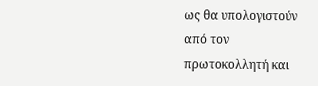ως θα υπολογιστούν από τον πρωτοκολλητή και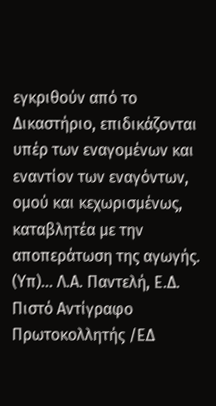εγκριθούν από το Δικαστήριο, επιδικάζονται υπέρ των εναγομένων και εναντίον των εναγόντων, ομού και κεχωρισμένως, καταβλητέα με την αποπεράτωση της αγωγής. (Υπ)... Λ.Α. Παντελή, Ε.Δ. Πιστό Αντίγραφο Πρωτοκολλητής /ΕΔ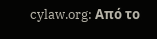cylaw.org: Από το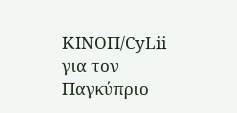ΚΙΝOΠ/CyLii για τον Παγκύπριο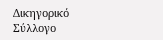Δικηγορικό Σύλλογο